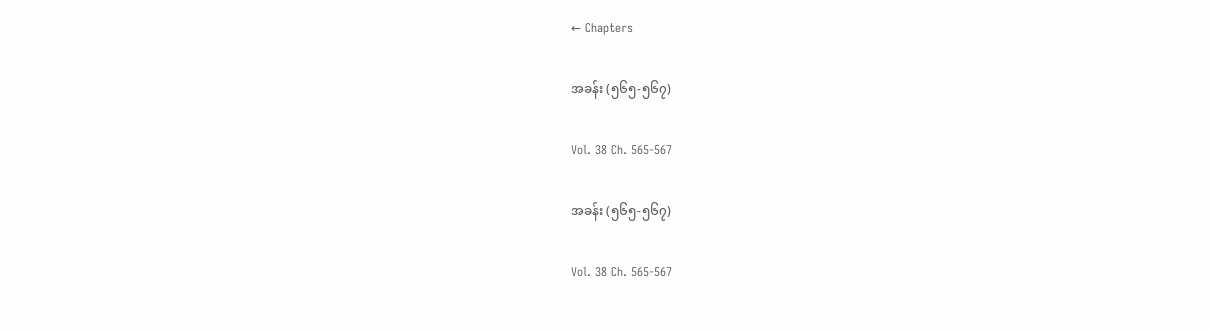← Chapters

အခန်း (၅၆၅-၅၆၇)

Vol. 38 Ch. 565-567

အခန်း (၅၆၅-၅၆၇)

Vol. 38 Ch. 565-567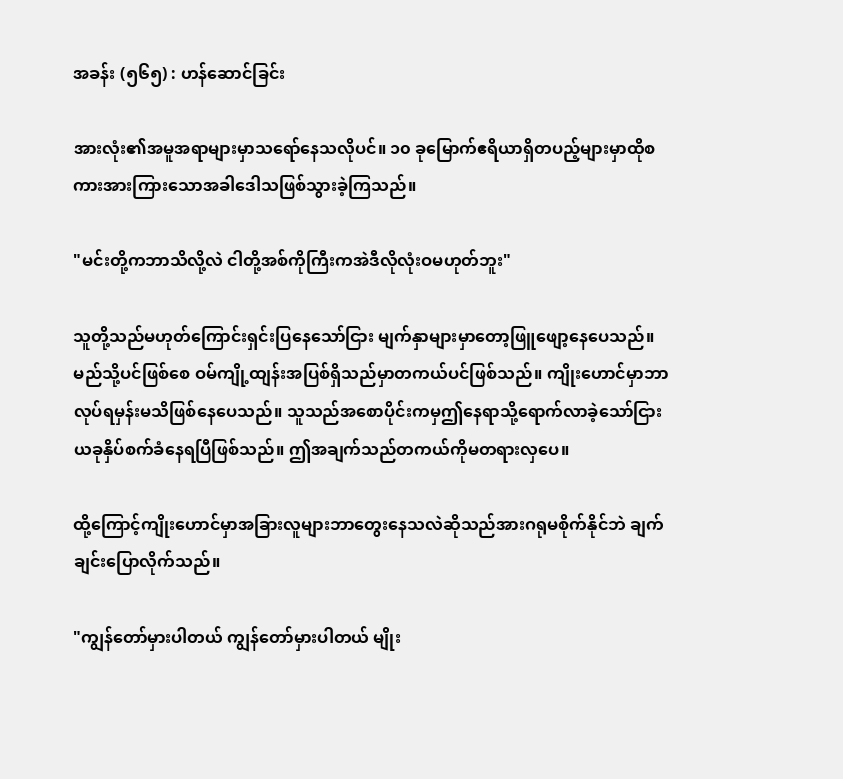အခန်း (၅၆၅) : ဟန်ဆောင်ခြင်း

အားလုံး၏အမူအရာများမှာသရော်နေသလိုပင်။ ၁၀ ခုမြောက်ဧရိယာရှိတပည့်များမှာထိုစကားအားကြားသောအခါဒေါသဖြစ်သွားခဲ့ကြသည်။

"မင်းတို့ကဘာသိလို့လဲ ငါတို့အစ်ကိုကြီးကအဲဒီလိုလုံးဝမဟုတ်ဘူး"

သူတို့သည်မဟုတ်ကြောင်းရှင်းပြနေသော်ငြား မျက်နှာများမှာတော့ဖြူဖျော့နေပေသည်။ မည်သို့ပင်ဖြစ်စေ ဝမ်ကျို့ထျန်းအပြစ်ရှိသည်မှာတကယ်ပင်ဖြစ်သည်။ ကျိုးဟောင်မှာဘာလုပ်ရမှန်းမသိဖြစ်နေ‌ပေသည်။ သူသည်အစောပိုင်းကမှဤနေရာသို့ရောက်လာခဲ့သော်ငြားယခုနှိပ်စက်ခံနေရပြီဖြစ်သည်။ ဤအချက်သည်တကယ်ကိုမတရားလှပေ။

ထို့ကြောင့်ကျိုးဟောင်မှာအခြားလူများဘာတွေးနေသလဲဆိုသည်အားဂရုမစိုက်နိုင်ဘဲ ချက်ချင်းပြောလိုက်သည်။

"ကျွန်တော်မှားပါတယ် ကျွန်တော်မှားပါတယ် မျိုး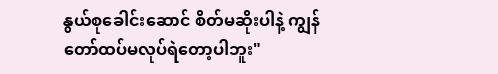နွယ်စုခေါင်းဆောင် စိတ်မဆိုးပါနဲ့ ကျွန်တော်ထပ်မလုပ်ရဲတော့ပါဘူး"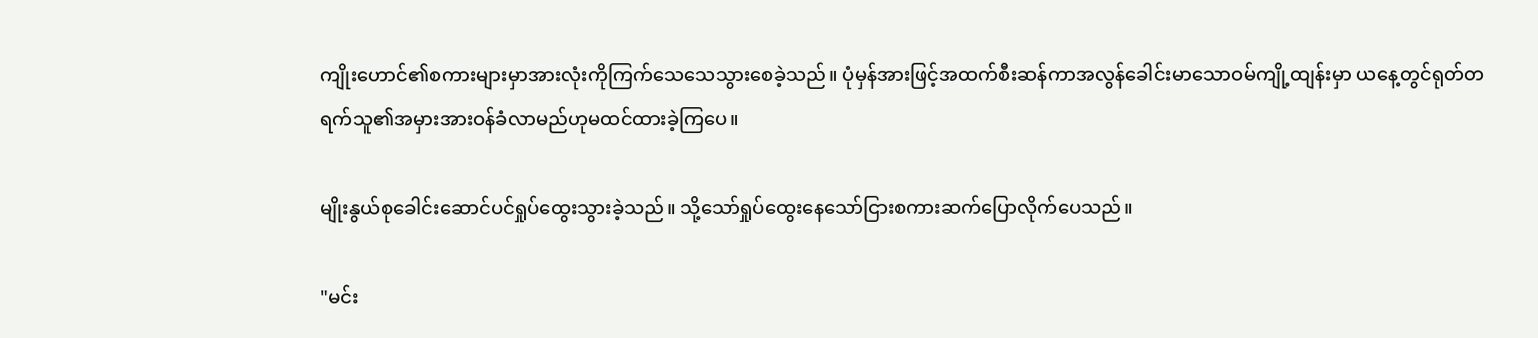ကျိုးဟောင်၏စကားများမှာအားလုံးကိုကြက်သေသေသွားစေခဲ့သည်။ ပုံမှန်အားဖြင့်အထက်စီးဆန်ကာအလွန်ခေါင်းမာသောဝမ်ကျို့ထျန်းမှာ ယနေ့တွင်ရုတ်တရက်သူ၏အမှားအားဝန်ခံလာမည်ဟုမထင်ထားခဲ့ကြပေ။

မျိုးနွယ်စုခေါင်းဆောင်ပင်ရှုပ်ထွေးသွားခဲ့သည်။ သို့သော်ရှုပ်ထွေးနေသော်ငြားစကားဆက်ပြောလိုက်‌ပေသည်။

"မင်း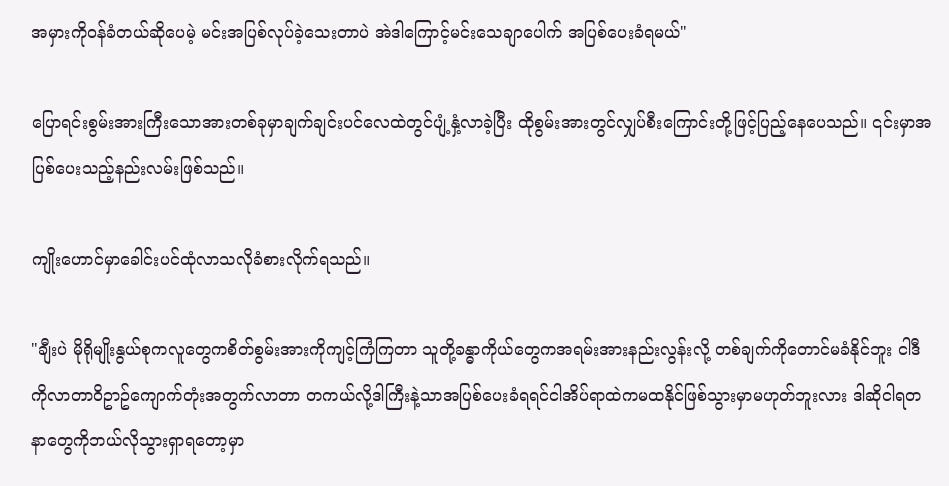အမှားကိုဝန်ခံတယ်ဆိုပေမဲ့ မင်းအပြစ်လုပ်ခဲ့သေးတာပဲ အဲဒါကြောင့်မင်းသေချာပေါက် အပြစ်ပေးခံရမယ်"

ပြောရင်းစွမ်းအားကြီးသောအားတစ်ခုမှာချက်ချင်းပင်လေထဲတွင်ပျံ့နှံ့လာခဲ့ပြီး ထိုစွမ်းအားတွင်လျှပ်စီးကြောင်းတို့ဖြင့်ပြည့်နေပေသည်။ ၎င်းမှာအပြစ်ပေးသည့်နည်းလမ်းဖြစ်သည်။

ကျိုးဟောင်မှာခေါင်းပင်ထုံလာသလိုခံစားလိုက်ရသည်။

"ချီးပဲ မိုရိုမျိုးနွယ်စုကလူတွေကစိတ်စွမ်းအားကိုကျင့်ကြံကြတာ သူတို့ခန္ဓာကိုယ်တွေကအရမ်းအားနည်းလွန်းလို့ တစ်ချက်ကိုတောင်မခံနိုင်ဘူး ငါဒီကိုလာတာဝိဥာဥ်ကျောက်တုံးအတွက်လာတာ တကယ်လို့ဒါကြီးနဲ့သာအပြစ်ပေးခံရရင်ငါအိပ်ရာထဲကမထနိုင်ဖြစ်သွားမှာမဟုတ်ဘူးလား ဒါဆိုငါရတနာတွေကိုဘယ်လိုသွားရှာရ‌တော့မှာ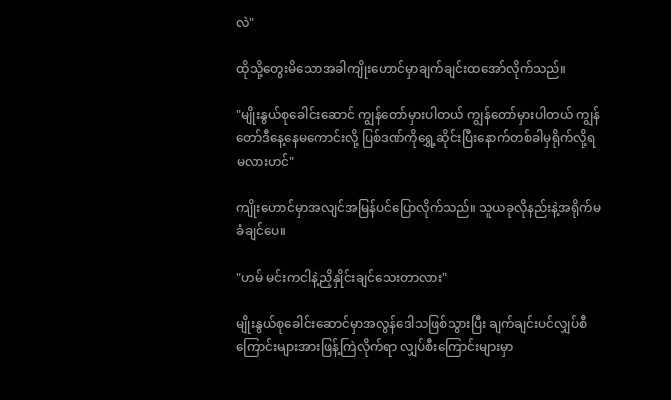လဲ"

ထိုသို့တွေးမိသောအခါကျိုးဟောင်မှာချက်ချင်းထအော်လိုက်သည်။

"မျိုးနွယ်စုခေါင်းဆောင် ကျွန်တော်မှားပါတယ် ကျွန်တော်မှားပါတယ် ကျွန်တော်ဒီနေ့နေမကောင်းလို့ ပြစ်ဒဏ်ကိုရွှေ့ဆိုင်းပြီးနောက်တစ်ခါမှရိုက်လို့ရမလားဟင်"

ကျိုးဟောင်မှာအလျင်အမြန်ပင်ပြောလိုက်သည်။ သူယခုလိုနည်းနဲ့အရိုက်မခံချင်ပေ။

"ဟမ် မင်းကငါနဲ့ညှိနှိုင်းချင်သေးတာလား"

မျိုးနွယ်စုခေါင်းဆောင်မှာအလွန်ဒေါသဖြစ်သွားပြီး ချက်ချင်းပင်လျှပ်စီကြောင်းများအားဖြန့်ကြဲလိုက်ရာ လျှပ်စီးကြောင်းများမှာ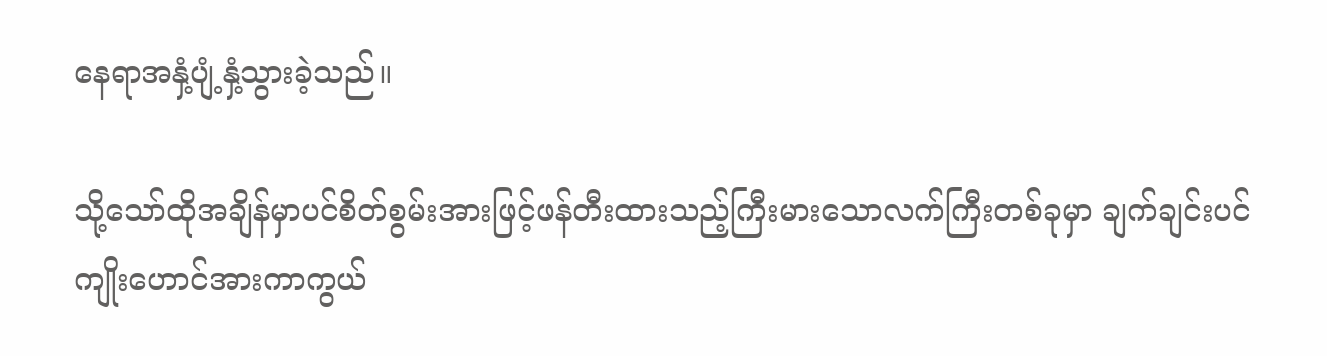နေရာအနှံ့ပျံ့နှံ့သွားခဲ့သည်။

သို့သော်ထိုအချိန်မှာပင်စိတ်စွမ်းအားဖြင့်ဖန်တီးထားသည့်ကြီးမားသောလက်ကြီးတစ်ခုမှာ ချက်ချင်းပင်ကျိုးဟောင်အားကာကွယ်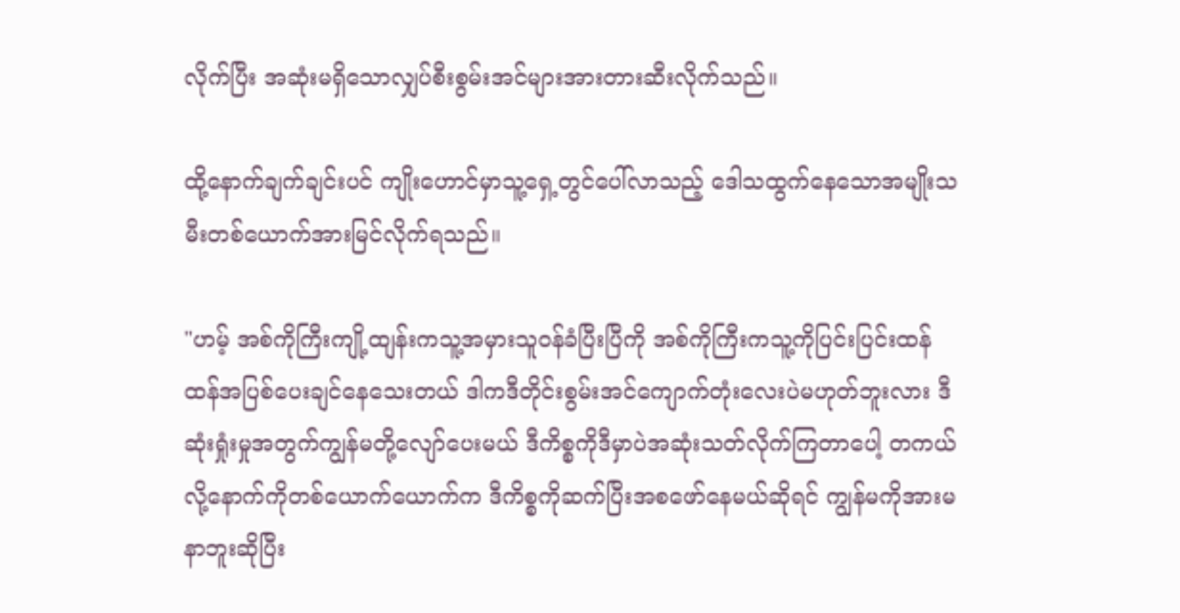လိုက်ပြီး အဆုံးမရှိသောလျှပ်စီးစွမ်းအင်များအားတားဆီးလိုက်သည်။

ထို့နောက်ချက်ချင်းပင် ကျိုးဟောင်မှာသူ့ရှေ့တွင်ပေါ်လာသည့် ‌ဒေါသထွက်နေသောအမျိုးသမီးတစ်ယောက်အားမြင်လိုက်ရသည်။

"ဟမ့် အစ်ကိုကြီးကျို့ထျန်းကသူ့အမှားသူဝန်ခံပြီးပြီကို အစ်ကိုကြီးကသူ့ကိုပြင်းပြင်းထန်ထန်အပြစ်‌ပေးချင်နေသေးတယ် ဒါကဒီတိုင်းစွမ်းအင်ကျောက်တုံးလေးပဲမဟုတ်ဘူးလား ဒီဆုံးရှုံးမှုအတွက်ကျွန်မတို့လျော်ပေးမယ် ဒီကိစ္စကိုဒီမှာပဲအဆုံးသတ်လိုက်ကြတာပေါ့ တကယ်လို့နောက်ကိုတစ်ယောက်ယောက်က ဒီကိစ္စကိုဆက်ပြီးအစဖော်နေမယ်ဆိုရင် ကျွန်မကိုအားမနာဘူးဆိုပြီး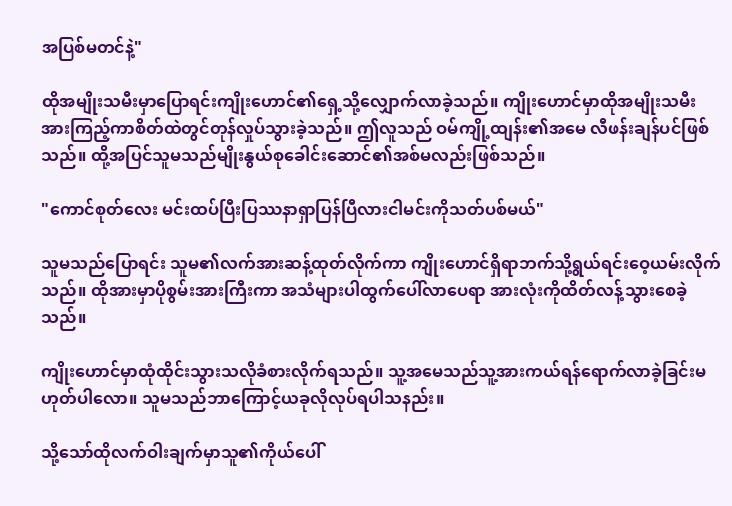အပြစ်မတင်နဲ့"

ထိုအမျိုးသမီးမှာပြောရင်းကျိုးဟောင်၏ရှေ့သို့လျှောက်လာခဲ့သည်။ ကျိုးဟောင်မှာထိုအမျိုးသမီးအားကြည့်ကာစိတ်ထဲတွင်တုန်လှုပ်သွားခဲ့သည်။ ဤလူသည် ဝမ်ကျို့ထျန်း၏အမေ လီဖန်းချန်ပင်ဖြစ်သည်။ ထို့အပြင်သူမသည်မျိုးနွယ်စုခေါင်းဆောင်၏အစ်မလည်းဖြစ်သည်။

"ကောင်စုတ်လေး မင်းထပ်ပြီးပြဿနာရှာပြန်ပြီလားငါမင်းကိုသတ်ပစ်မယ်"

သူမသည်ပြောရင်း သူမ၏လက်အားဆန့်ထုတ်လိုက်ကာ ကျိုးဟောင်ရှိရာဘက်သို့ရွယ်ရင်း‌ဝေ့ယမ်းလိုက်သည်။ ထိုအားမှာပိုစွမ်းအားကြီးကာ အသံများပါထွက်ပေါ်လာပေရာ အားလုံးကိုထိတ်လန့်သွားစေခဲ့သည်။

ကျိုးဟောင်မှာထုံထိုင်းသွားသလိုခံစားလိုက်ရသည်။ သူ့အမေသည်သူ့အားကယ်ရန်ရောက်လာခဲ့ခြင်းမဟုတ်ပါလော။ သူမသည်ဘာကြောင့်ယခုလိုလုပ်ရပါသနည်း။

သို့သော်ထိုလက်ဝါးချက်မှာသူ၏ကိုယ်ပေါ်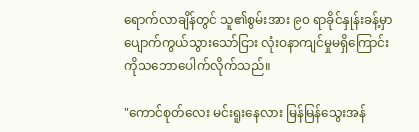ရောက်လာချိန်တွင် သူ၏စွမ်းအား ၉၀ ရာခိုင်နှုန်းခန့်မှာပျောက်ကွယ်သွားသော်ငြား လုံးဝနာကျင်မှုမရှိကြောင်းကိုသဘောပေါက်လိုက်သည်။

"ကောင်စုတ်လေး မင်းရူးနေလား မြန်မြန်သွေးအန်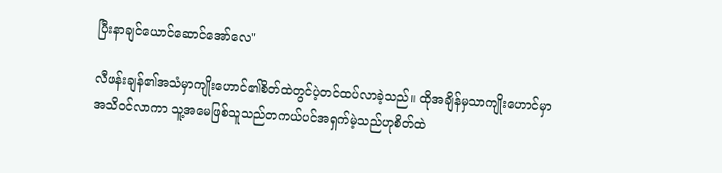ပြီးနာချင်ယောင်ဆောင်အော်လေ"

လီဖန်းချန်၏အသံမှာကျိုးဟောင်၏စိတ်ထဲတွင်ပဲ့တင်ထပ်လာခဲ့သည်။ ထိုအချိန်မှသာကျိုးဟောင်မှာအသိဝင်လာကာ သူ့အမေဖြစ်သူသည်တကယ်ပင်အရှက်မဲ့သည်ဟုစိတ်ထဲ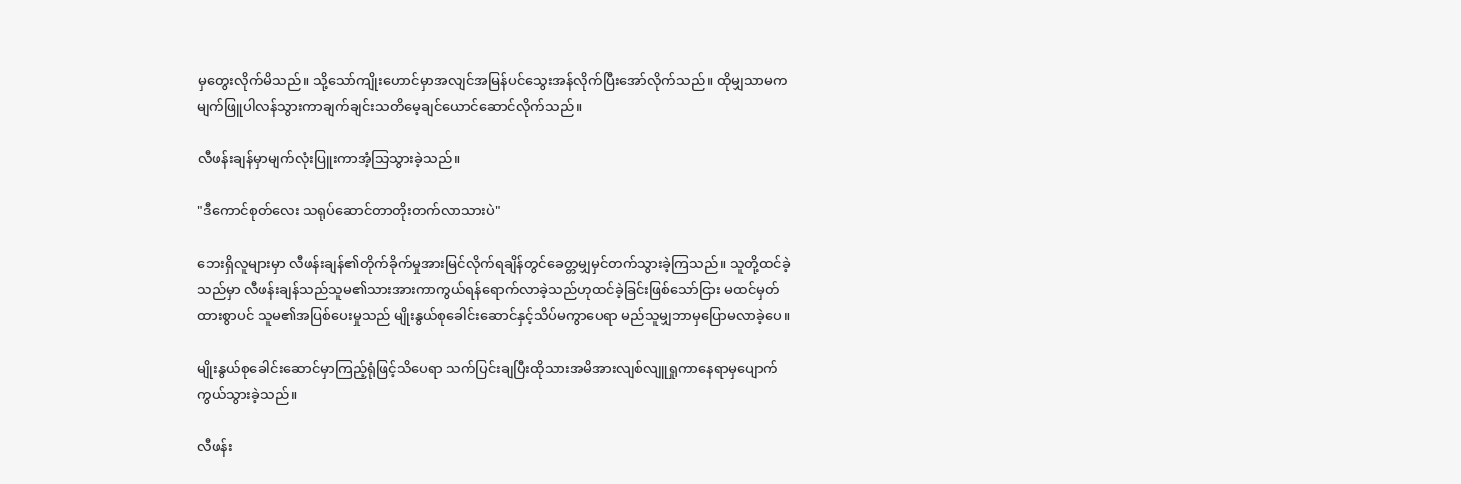မှတွေးလိုက်မိသည်။ သို့သော်ကျိုးဟောင်မှာအလျင်အမြန်ပင်သွေးအန်လိုက်ပြီးအော်လိုက်သည်။ ထိုမျှသာမက မျက်ဖြူပါလန်သွားကာချက်ချင်းသတိမေ့ချင်ယောင်ဆောင်လိုက်သည်။

လီဖန်းချန်မှာမျက်လုံးပြူးကာအံ့သြသွားခဲ့သည်။

"ဒီကောင်စုတ်လေး သရုပ်ဆောင်တာတိုးတက်လာသားပဲ"

ဘေးရှိလူများမှာ လီဖန်းချန်၏တိုက်ခိုက်မှုအားမြင်လိုက်ရချိန်တွင်ခေတ္တမျှမှင်တက်သွားခဲ့ကြသည်။ သူတို့ထင်ခဲ့သည်မှာ လီဖန်းချန်သည်သူမ၏သားအားကာကွယ်ရန်ရောက်လာခဲ့သည်ဟုထင်ခဲ့ခြင်းဖြစ်သော်ငြား မထင်မှတ်ထားစွာပင် သူမ၏အပြစ်ပေးမှုသည် မျိုးနွယ်စုခေါင်းဆောင်နှင့်သိပ်မကွာပေရာ မည်သူမျှဘာမှပြောမလာခဲ့ပေ။

မျိုးနွယ်စု‌ခေါင်းဆောင်မှာကြည့်ရုံဖြင့်သိပေရာ သက်ပြင်းချပြီးထိုသားအမိအားလျစ်လျူရှုကာနေရာမှပျောက်ကွယ်သွားခဲ့သည်။

လီဖန်း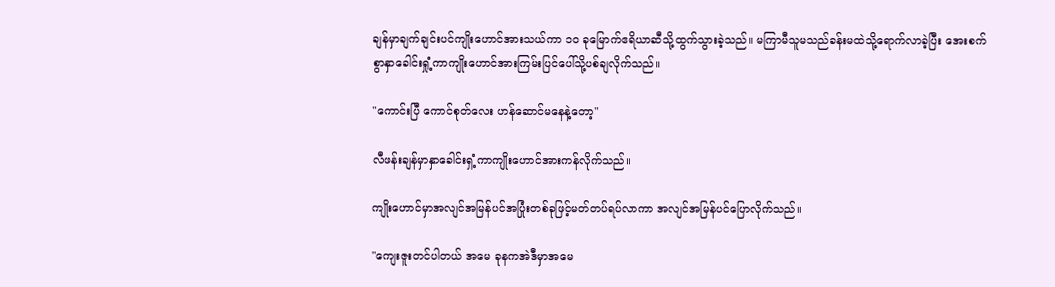ချန်မှာချက်ချင်းပင်ကျိုးဟောင်အားသယ်ကာ ၁၀ ခုမြောက်ဧရိယာဆီသို့ထွက်သွားခဲ့သည်။ မကြာမီသူမသည်ခန်းမထဲသို့ရောက်လာခဲ့ပြီး အေးစက်စွာနှာခေါင်းရှုံ့ကာကျိုး‌ဟောင်အားကြမ်းပြင်ပေါ်သို့ပစ်ချလိုက်သည်။

"ကောင်းပြီ ကောင်စုတ်လေး ဟန်ဆောင်မနေနဲ့တော့"

လီဖန်းချန်မှာနှာခေါင်းရှံ့ကာကျိုးဟောင်အားကန်လိုက်သည်။

ကျိုးဟောင်မှာအလျင်အမြန်ပင်အပြုံးတစ်ခုဖြင့်မတ်တပ်ရပ်လာကာ အလျင်အမြန်ပင်ပြောလိုက်သည်။

"ကျေးဇူးတင်ပါတယ် အမေ ခုနကအဲဒီမှာအမေ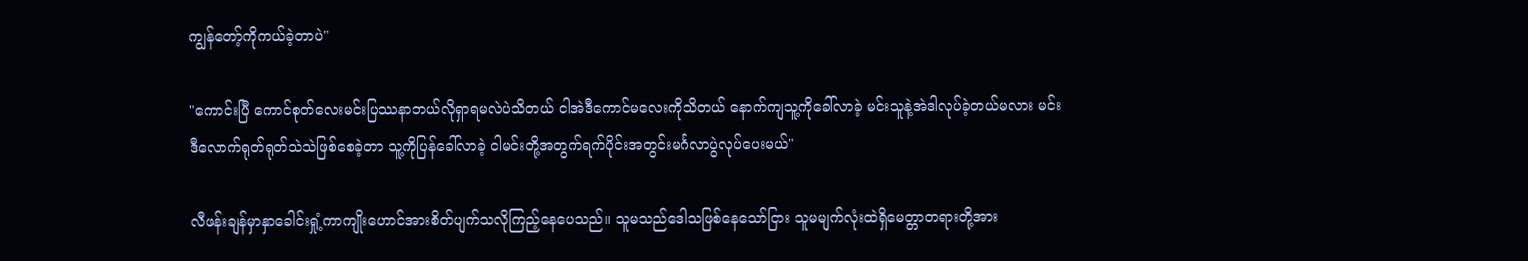ကျွန်တော့်ကိုကယ်ခဲ့တာပဲ"

"ကောင်းပြီ ကောင်စုတ်လေးမင်းပြဿနာဘယ်လိုရှာရမလဲပဲသိတယ် ငါအဲဒီကောင်မ‌လေးကိုသိတယ် နောက်ကျသူ့ကိုခေါ်လာခဲ့ မင်းသူနဲ့အဲဒါလုပ်ခဲ့တယ်မလား မင်းဒီ‌လောက်ရုတ်ရုတ်သဲသဲဖြစ်စေခဲ့တာ သူ့ကိုပြန်ခေါ်လာခဲ့ ငါမင်းတို့အတွက်ရက်ပိုင်းအတွင်းမင်္ဂလာပွဲလုပ်ပေးမယ်"

လီဖန်းချန်မှာနှာခေါင်းရှုံ့ကာကျိုးဟောင်အားစိတ်ပျက်သလိုကြည့်နေပေသည်။ သူမသည်ဒေါသဖြစ်နေသော်ငြား သူမမျက်လုံးထဲရှိမေတ္တာတရားတို့အား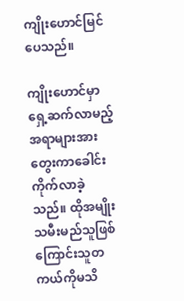ကျိုးဟောင်မြင်ပေသည်။

ကျိုးဟောင်မှာရှေ့ဆက်လာမည့်အရာများအားတွေးကာခေါင်းကိုက်လာခဲ့သည်။ ထိုအမျိုးသမီးမည်သူဖြစ်ကြောင်းသူတကယ်ကိုမသိ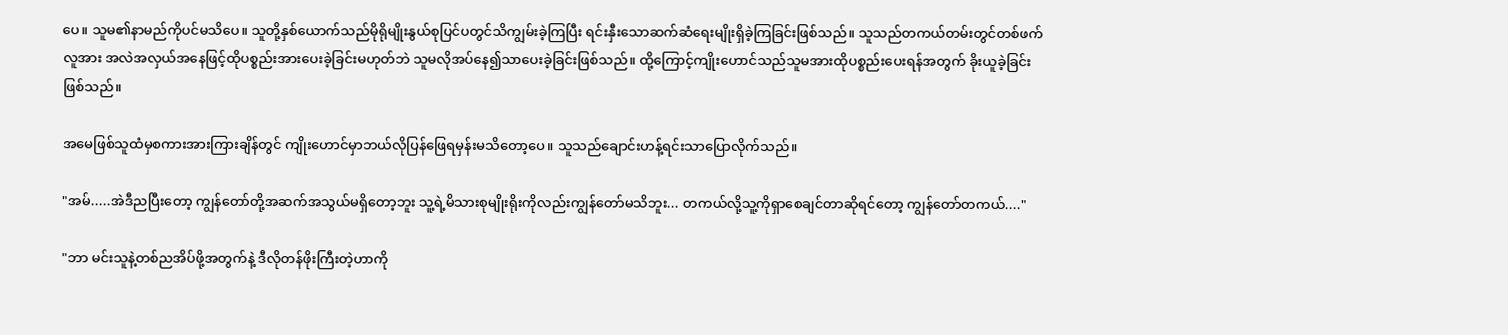ပေ။ သူမ၏နာမည်ကိုပင်မသိပေ။ သူတို့နှစ်ယောက်သည်မိုရိုမျိုးနွယ်စုပြင်ပတွင်သိကျွမ်းခဲ့ကြပြီး ရင်းနှီးသောဆက်ဆံရေးမျိုးရှိခဲ့ကြခြင်းဖြစ်သည်။ သူသည်တကယ်တမ်းတွင်တစ်ဖက်လူအား အလဲအလှယ်အနေဖြင့်ထိုပစ္စည်းအားပေးခဲ့ခြင်းမဟုတ်ဘဲ သူမလိုအပ်နေ၍သာ‌ပေးခဲ့ခြင်းဖြစ်သည်။ ထို့ကြောင့်ကျိုးဟောင်သည်သူမအားထိုပစ္စည်းပေးရန်အတွက် ခိုးယူခဲ့ခြင်းဖြစ်သည်။

အမေဖြစ်သူထံမှစကားအားကြားချိန်တွင် ကျိုးဟောင်မှာဘယ်လိုပြန်ဖြေရမှန်းမသိတော့ပေ။ သူသည်ချောင်းဟန့်ရင်းသာပြောလိုက်သည်။

"အမ်.....အဲဒီညပြီးတော့ ကျွန်တော်တို့အဆက်အသွယ်မရှိတော့ဘူး သူ့ရဲ့မိသားစုမျိုးရိုးကိုလည်းကျွန်တော်မသိဘူး... တကယ်လို့သူ့ကိုရှာစေချင်တာဆိုရင်တော့ ကျွန်တော်တကယ်...."

"ဘာ မင်းသူနဲ့တစ်ညအိပ်ဖို့အတွက်နဲ့ ဒီလိုတန်ဖိုးကြီးတဲ့ဟာကို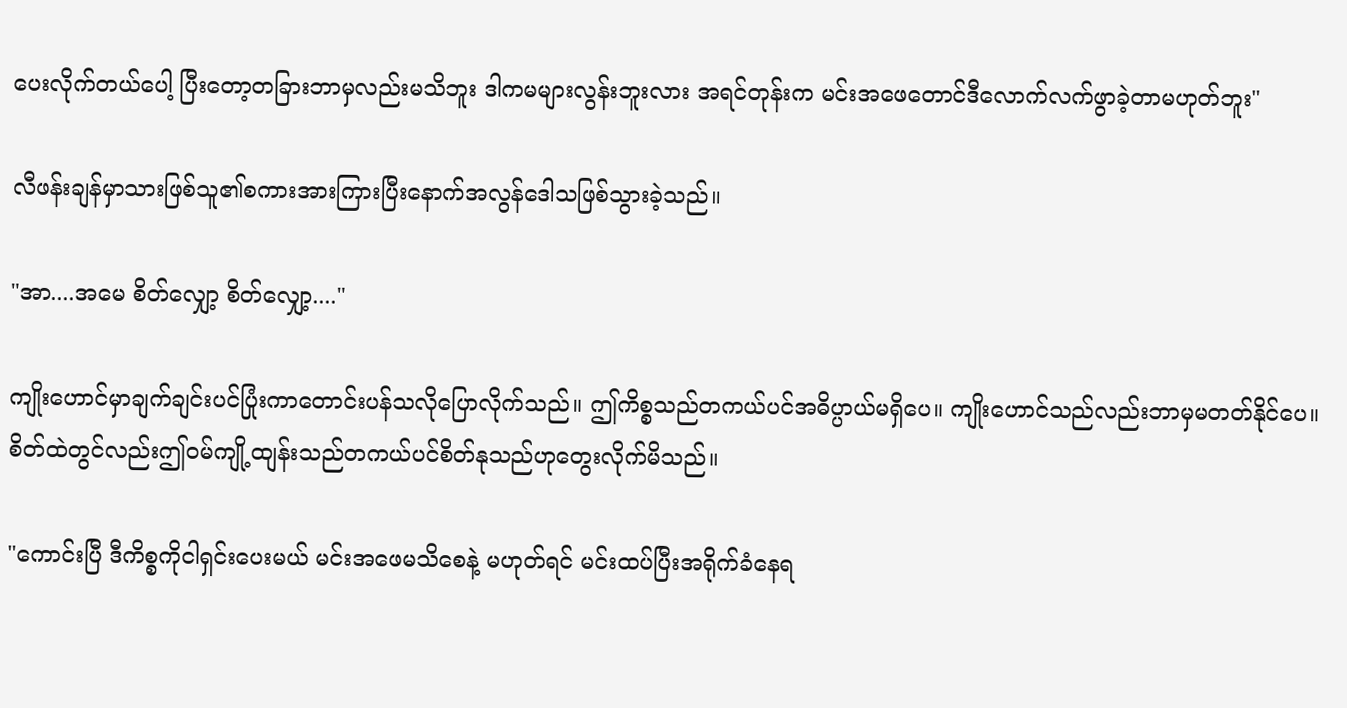ပေးလိုက်တယ်ပေါ့ ပြီးတော့တခြားဘာမှလည်းမသိဘူး ဒါကမများလွန်းဘူးလား အရင်တုန်းက မင်းအဖေတောင်ဒီလောက်လက်ဖွာခဲ့တာမဟုတ်ဘူး"

လီဖန်းချန်မှာသားဖြစ်သူ၏စကားအားကြားပြီးနောက်အလွန်ဒေါသဖြစ်သွားခဲ့သည်။

"အာ....အမေ စိတ်လျှော့ စိတ်လျှော့...."

ကျိုးဟောင်မှာချက်ချင်းပင်ပြုံးကာတောင်းပန်သလိုပြောလိုက်သည်။ ဤကိစ္စသည်တကယ်ပင်အဓိပ္ပာယ်မရှိပေ။ ကျိုးဟောင်သည်လည်းဘာမှမတတ်နိုင်ပေ။ စိတ်ထဲတွင်လည်းဤဝမ်ကျို့ထျန်းသည်တကယ်ပင်စိတ်နုသည်ဟုတွေးလိုက်မိသည်။

"ကောင်းပြီ ဒီကိစ္စကိုငါရှင်းပေးမယ် မင်းအဖေမသိစေနဲ့ မဟုတ်ရင် မင်းထပ်ပြီးအရိုက်ခံနေရ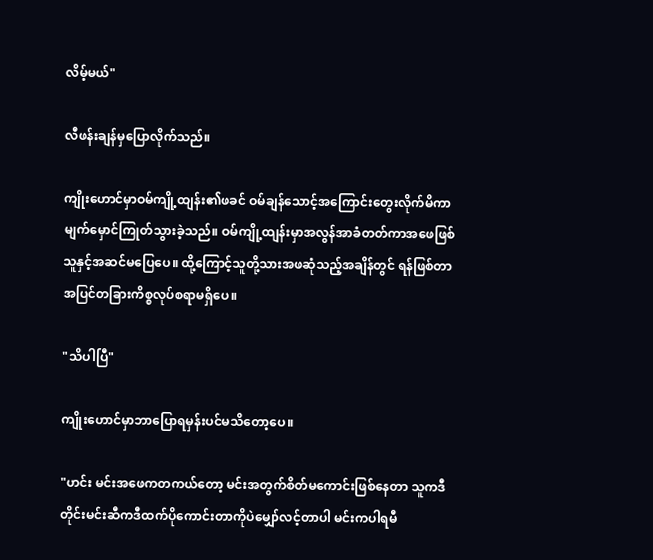လိမ့်မယ်"

လီဖန်းချန်မှပြောလိုက်သည်။

ကျိုးဟောင်မှာဝမ်ကျို့ထျန်း၏ဖခင် ဝမ်ချန်သောင့်အကြောင်းတွေးလိုက်မိကာ မျက်မှောင်ကြုတ်သွားခဲ့သည်။ ဝမ်ကျို့ထျန်းမှာအလွန်အာခံတတ်ကာအဖေဖြစ်သူနှင့်အဆင်မပြေပေ။ ထို့ကြောင့်သူတို့သားအဖဆုံသည့်အချိန်တွင် ရန်ဖြစ်တာအပြင်တခြားကိစ္စလုပ်စရာမရှိပေ။

"သိပါပြီ"

ကျိုးဟောင်မှာဘာပြောရမှန်းပင်မသိတော့ပေ။

"ဟင်း မင်းအဖေကတကယ်တော့ မင်းအတွက်စိတ်မကောင်းဖြစ်နေတာ သူကဒီတိုင်းမင်းဆီကဒီထက်ပိုကောင်းတာကိုပဲမျှော်လင့်တာပါ မင်းကပါရမီ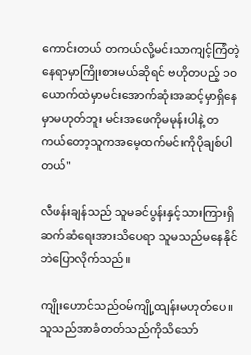ကောင်းတယ် တကယ်လို့မင်းသာကျင့်ကြံတဲ့နေရာမှာကြိုးစားမယ်ဆိုရင် ဗဟိုတပည့် ၁၀ ယောက်ထဲမှာမင်းအောက်ဆုံးအဆင့်မှာရှိနေမှာမဟုတ်ဘူး မင်းအဖေကိုမမုန်းပါနဲ့ တကယ်တော့သူကအမေ့ထက်မင်းကိုပိုချစ်ပါတယ်"

လီဖန်းချန်သည် သူမခင်ပွန်းနှင့်သားကြားရှိဆက်ဆံရေးအားသိပေရာ သူမသည်မနေနိုင်ဘဲပြောလိုက်သည်။

ကျိုးဟောင်သည်ဝမ်ကျို့ထျန်းမဟုတ်ပေ။ သူသည်အာခံတတ်သည်ကိုသိသော်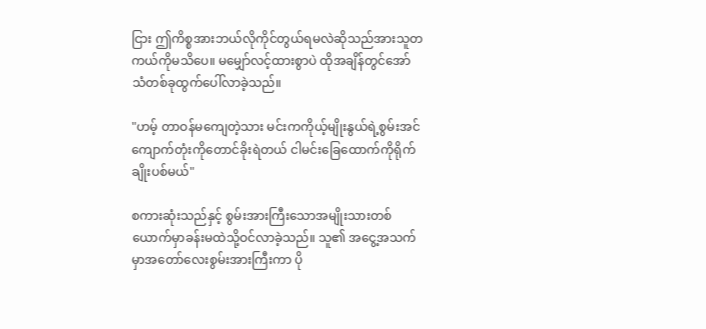ငြား ဤကိစ္စအားဘယ်လိုကိုင်တွယ်ရမလဲဆိုသည်အားသူတကယ်ကိုမသိပေ။ မမျှော်လင့်ထားစွာပဲ ထိုအချိန်တွင်အော်သံတစ်ခုထွက်ပေါ်လာခဲ့သည်။

"ဟမ့် တာဝန်မကျေတဲ့သား မင်းကကိုယ့်မျိုးနွယ်ရဲ့စွမ်းအင်ကျောက်တုံးကိုတောင်ခိုးရဲတယ် ငါမင်းခြေထောက်ကိုရိုက်ချိုးပစ်မယ်"

စကားဆုံးသည်နှင့် စွမ်းအားကြီးသောအမျိုးသားတစ်ယောက်မှာခန်းမထဲသို့ဝင်လာခဲ့သည်။ သူ၏ အငွေ့အသက်မှာအတော်လေးစွမ်းအားကြီးကာ ပို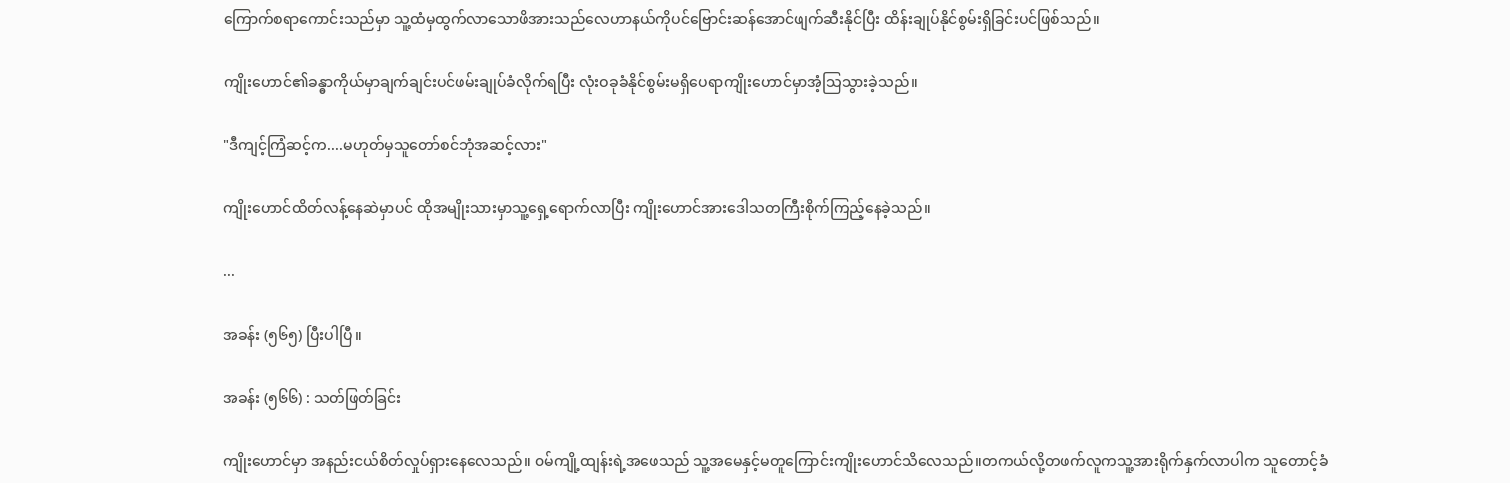ကြောက်စရာကောင်းသည်မှာ သူ့ထံမှထွက်လာသောဖိအားသည်လေဟာနယ်ကိုပင်ဗြောင်းဆန်အောင်ဖျက်ဆီးနိုင်ပြီး ထိန်းချုပ်နိုင်စွမ်းရှိခြင်းပင်ဖြစ်သည်။

ကျိုးဟောင်၏ခန္ဓာကိုယ်မှာချက်ချင်းပင်ဖမ်းချုပ်ခံလိုက်ရပြီး လုံးဝခုခံနိုင်စွမ်းမရှိပေရာကျိုးဟောင်မှာအံ့သြသွားခဲ့သည်။

"ဒီကျင့်ကြံဆင့်က....မဟုတ်မှသူတော်စင်ဘုံအဆင့်လား"

ကျိုးဟောင်ထိတ်လန့်နေဆဲမှာပင် ထိုအမျိုးသားမှာသူ့ရှေ့ရောက်လာပြီး ကျိုးဟောင်အားဒေါသတကြီးစိုက်ကြည့်နေခဲ့သည်။

...

အခန်း (၅၆၅) ပြီးပါပြီ။

အခန်း (၅၆၆) : သတ်ဖြတ်ခြင်း

ကျိုးဟောင်မှာ အနည်းငယ်စိတ်လှုပ်ရှားနေလေသည်။ ၀မ်ကျို့ထျန်းရဲ့အဖေသည် သူ့အမေနှင့်မတူကြောင်းကျိုးဟောင်သိလေသည်။တကယ်လို့တဖက်လူကသူ့အားရိုက်နှက်လာပါက သူ‌တောင့်ခံ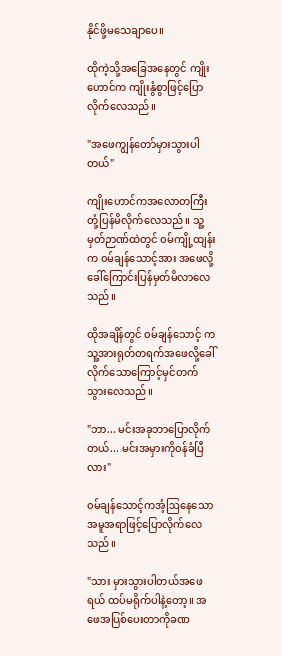နိုင်ဖို့မသေချာပေ။

ထိုကဲ့သို့အခြေအနေတွင် ကျိုးဟောင်က ကျိုးနွံစွာဖြင့်ပြောလိုက်လေသည်။

"အ‌ဖေကျွန်တော်မှားသွားပါတယ်"

ကျိုးဟောင်ကအလောတကြီးတုံ့ပြန်မိလိုက်လေသည်။ သူ့မှတ်ဉာဏ်ထဲတွင် ၀မ်ကျို့ထျန်းက ၀မ်ချန်သောင့်အား အဖေလို့ခေါ်ကြောင်းပြန်မှတ်မိလာလေသည်။

ထိုအချိန်တွင် ၀မ်ချန်သောင့် က သူ့အားရုတ်တရက်အဖေလို့ခေါ်လိုက်သောကြောင့်မှင်တက်သွားလေသည်။

"ဘာ... မင်းအခုဘာပြောလိုက်တယ်... မင်းအမှားကို၀န်ခံပြီလား"

၀မ်ချန်သောင့်ကအံ့ဩနေသောအမူအရာဖြင့်ပြောလိုက်လေသည်။

"သား မှားသွားပါတယ်အဖေရယ် ထပ်မရိုက်ပါနဲ့တော့။ အဖေအပြစ်ပေးတာကိုခဏ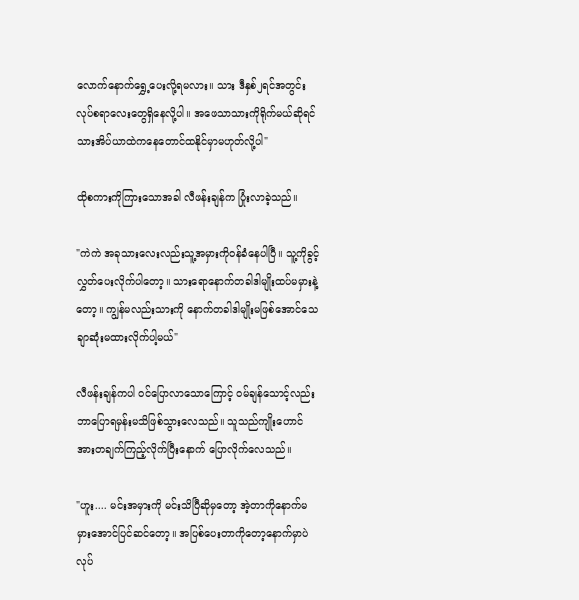လောက်နောက်ရွှေ့ပေးလို့ရမလား။ သား ဒီနှစ်၂ရင်အတွင်းလုပ်စရာလေးတွေရှိနေလို့ပါ။ အဖေသာသားကိုရိုက်မယ်ဆိုရင်သားအိပ်ယာထဲကနေတောင်ထနိုင်မှာမဟုတ်လို့ပါ"

ထိုစကားကိုကြားသောအခါ လီဖန်းချန်က ပြုံးလာခဲ့သည်။

"ကဲကဲ အခုသားလေးလည်းသူ့အမှားကို၀န်ခံနေပါပြီ။ သူ့ကိုခွင့်လွှတ်ပေးလိုက်ပါတော့။ သားရောနောက်တခါဒါမျိုးထပ်မမှားနဲ့တော့။ ကျွန်မလည်းသားကို နောက်တခါဒါမျိုးမဖြစ်အောင်သေချာဆုံးမထားလိုက်ပါ့မယ်"

လီဖန်းချန်ကပါ ၀င်ပြောလာသောကြောင့် ၀မ်ချန်သောင့်လည်း ဘာပြောရမှန်းမသိဖြစ်သွားလေသည်။ သူသည်ကျိုးဟောင်အားတချက်ကြည့်လိုက်ပြီးနောက် ပြောလိုက်လေသည်။

"ဟူး.... မင်းအမှားကို မင်းသိပြီဆိုမှတော့ အဲ့တာကိုနောက်မမှားအောင်ပြင်ဆင်တော့။ အပြစ်ပေးတာကိုတော့နောက်မှာပဲလုပ်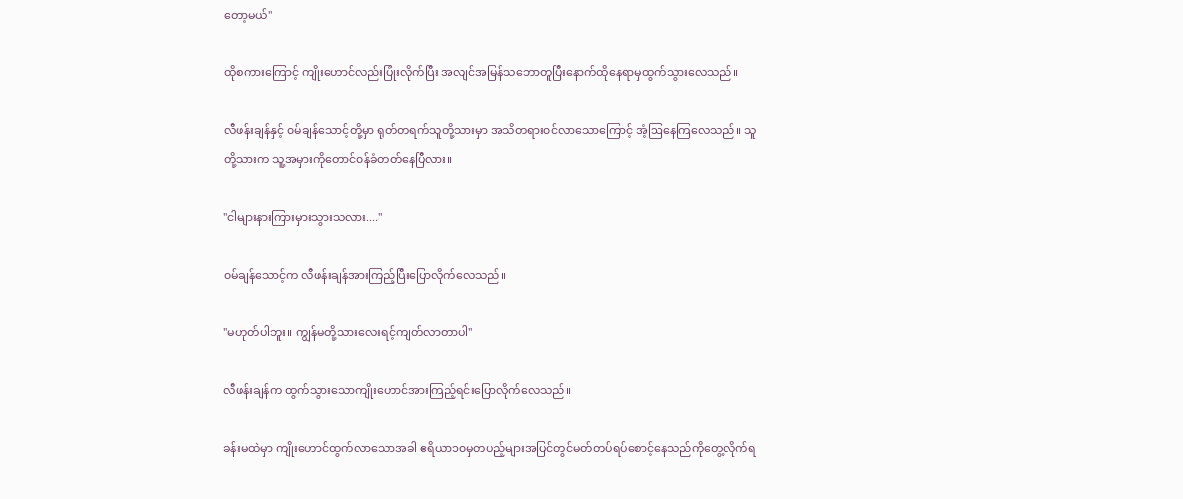တော့မယ်"

ထိုစကားကြောင့် ကျိုးဟောင်လည်းပြုံးလိုက်ပြီး အလျင်အမြန်သဘောတူပြီးနောက်ထိုနေရာမှထွက်သွားလေသည်။

လီဖန်းချန်နှင့် ၀မ်ချန်သောင့်တို့မှာ ရုတ်တရက်သူတို့သားမှာ အသိတရား၀င်လာသောကြောင့် အံ့ဩနေကြလေသည်။ သူတို့သားက သူ့အမှားကိုတောင်၀န်ခံတတ်နေပြီလား။

"ငါများနားကြားမှားသွားသလား...."

၀မ်ချန်သောင့်က လီဖန်းချန်အားကြည့်ပြီးပြောလိုက်လေသည်။

"မဟုတ်ပါဘူး။ ကျွန်မတို့သားလေးရင့်ကျတ်လာတာပါ"

လီဖန်းချန်က ထွက်သွားသောကျိုးဟောင်အားကြည့်ရင်းပြောလိုက်လေသည်။

ခန်းမထဲမှာ ကျိုးဟောင်ထွက်လာသောအခါ ဧရိယာ၁၀မှတပည့်များအပြင်တွင်မတ်တပ်ရပ်စောင့်နေသည်ကိုတွေ့လိုက်ရ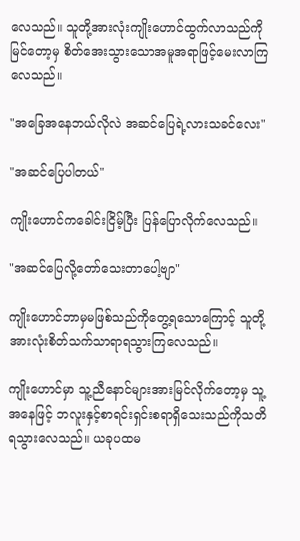လေသည်။ သူတို့အားလုံးကျိုးဟောင်ထွက်လာသည်ကိုမြင်တော့မှ စိတ်အေးသွားသောအမူအရာဖြင့်မေးလာကြလေသည်။

"အခြေအနေဘယ်လိုလဲ အဆင်ပြေရဲ့လားသခင်လေး"

"အဆင်ပြေပါတယ်"

ကျိုးဟောင်ကခေါင်းငြိမ့်ပြီး ပြန်ပြောလိုက်လေသည်။

"အဆင်ပြေလို့တော်သေးတာပေါ့ဗျာ"

ကျိုးဟောင်ဘာမှမဖြစ်သည်ကိုတွေ့ရသောကြောင့် သူတို့အားလုံးစိတ်သက်သာရာရသွားကြလေသည်။

ကျိုးဟောင်မှာ သူ့ညီ‌နောင်များအားမြင်လိုက်တော့မှ သူ့အနေဖြင့် ဘလူးနှင့်စာရင်းရှင်းစရာရှိသေးသည်ကိုသတိရသွားလေသည်။ ယခုပထမ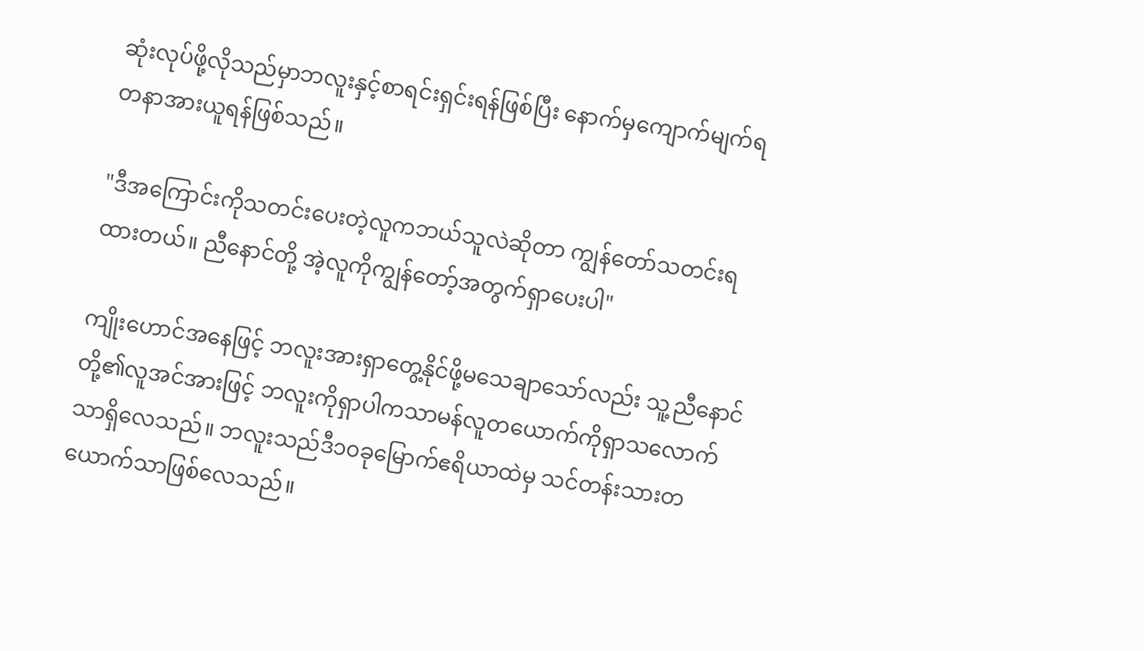ဆုံးလုပ်ဖို့လိုသည်မှာဘလူးနှင့်စာရင်းရှင်းရန်ဖြစ်ပြီး နောက်မှကျောက်မျက်ရတနာအားယူရန်ဖြစ်သည်။

"ဒီအကြောင်းကိုသတင်းပေးတဲ့လူကဘယ်သူလဲဆိုတာ ကျွန်‌တော်သတင်းရထားတယ်။ ညီနောင်တို့ အဲ့လူကိုကျွန်တော့်အတွက်ရှာပေးပါ"

ကျိုးဟောင်အနေဖြင့် ဘလူးအားရှာတွေ့နိုင်ဖို့မသေချာသော်လည်း သူ့ညီနောင်တို့၏လူအင်အားဖြင့် ဘလူးကိုရှာပါကသာမန်လူတယောက်ကိုရှာသလောက်သာရှိလေသည်။ ဘလူးသည်ဒီ၁၀ခုမြောက်ဧရိယာထဲမှ သင်တန်းသားတယောက်သာဖြစ်လေသည်။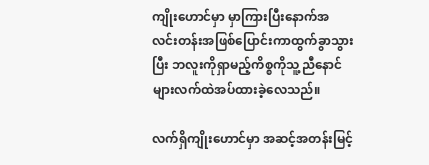ကျိုးဟောင်မှာ မှာကြားပြီးနောက်အလင်းတန်းအဖြစ်ပြောင်းကာထွက်ခွာသွားပြီး ဘလူးကိုရှာမည့်ကိစ္စကိုသူ့ညီနောင်များလက်ထဲအပ်ထားခဲ့လေသည်။

လက်ရှိကျိုးဟောင်မှာ အဆင့်အတန်းမြင့်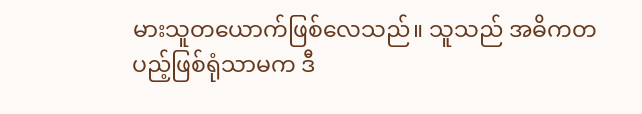မားသူတယောက်ဖြစ်လေသည်။ သူသည် အဓိကတပည့်ဖြစ်ရုံသာမက ဒီ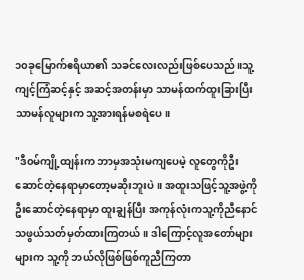၁၀ခုမြောက်ဧရိယာ၏ သခင်လေးလည်းဖြစ်ပေသည်။သူ့ကျင့်ကြံဆင့်နှင့် အဆင့်အတန်းမှာ သာမန်ထက်ထူးခြားပြီး သာမန်လူများက သူ့အားရန်မစရဲပေ။

"ဒီ၀မ်ကျို့ထျန်းက ဘာမှအသုံးမကျပေမဲ့ လူတွေကိုဦးဆောင်တဲ့နေရာမှာတော့မဆိုးဘူးပဲ။ အထူးသဖြင့်သူ့အဖွဲ့ကိုဦးဆောင်‌တဲ့နေရာမှာ ထူးချွန်ပြီး အကုန်လုံးကသူ့ကိုညီနောင်သဖွယ်သတ်မှတ်ထားကြတယ်။ ဒါကြောင့်လူအတော်များများက သူ့ကို ဘယ်လိုဖြစ်ဖြစ်ကူညီကြတာ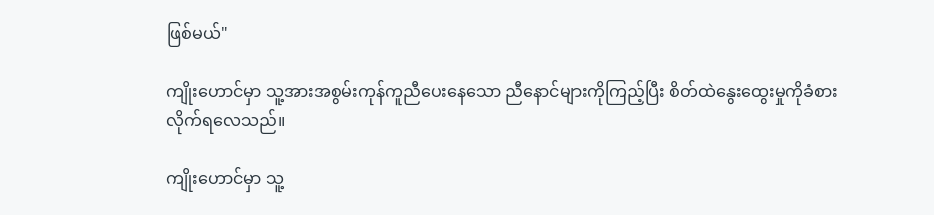ဖြစ်မယ်"

ကျိုးဟောင်မှာ သူ့အားအစွမ်းကုန်ကူညီပေးနေသော ညီနောင်များကိုကြည့်ပြီး စိတ်ထဲနွေးထွေးမှုကိုခံစားလိုက်ရလေသည်။

ကျိုးဟောင်မှာ သူ့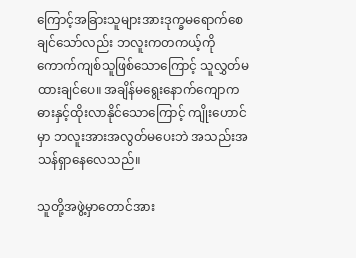ကြောင့်အခြားသူများအားဒုက္ခမရောက်စေချင်သော်လည်း ဘလူးကတကယ့်ကိုကောက်ကျစ်သူဖြစ်သောကြောင့် သူလွှတ်မထားချင်ပေ။ အချိန်မရွေးနောက်ကျောကဓားနှင့်ထိုးလာနိုင်သောကြောင့် ကျိုးဟောင်မှာ ဘလူးအားအလွတ်မပေးဘဲ အသည်းအသန်ရှာနေလေသည်။

သူတို့အဖွဲ့မှာတောင်အား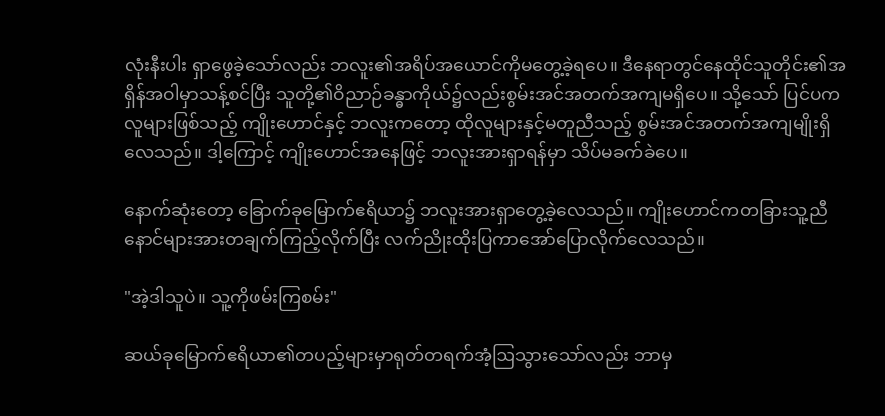လုံးနီးပါး ရှာဖွေခဲ့သော်လည်း ဘလူး၏အရိပ်အယောင်ကိုမတွေ့ခဲ့ရပေ။ ဒီနေရာတွင်နေထိုင်သူတိုင်း၏အရှိန်အဝါမှာသန့်စင်ပြီး သူတို့၏ဝိညာဉ်ခန္ဓာကိုယ်၌လည်းစွမ်းအင်အတက်အကျမရှိပေ။ သို့သော် ပြင်ပကလူများဖြစ်သည့် ကျိုးဟောင်နှင့် ဘလူးကတော့ ထိုလူများနှင့်မတူညီသည့် စွမ်းအင်အတက်အကျမျိုးရှိလေသည်။ ဒါ့ကြောင့် ကျိုးဟောင်အနေဖြင့် ဘလူးအားရှာရန်မှာ သိပ်မခက်ခဲပေ။

နောက်ဆုံးတော့ ခြောက်ခုမြောက်ဧရိယာ၌ ဘလူးအားရှာတွေ့ခဲ့လေသည်။ ကျိုးဟောင်ကတခြားသူ့ညီနောင်များအားတချက်ကြည့်လိုက်ပြီး လက်ညိုးထိုးပြကာအော်ပြောလိုက်လေသည်။

"အဲ့ဒါသူပဲ။ သူ့ကိုဖမ်းကြစမ်း"

ဆယ်ခုမြောက်ဧရိယာ၏တပည့်များမှာရုတ်တရက်အံ့ဩသွားသော်လည်း ဘာမှ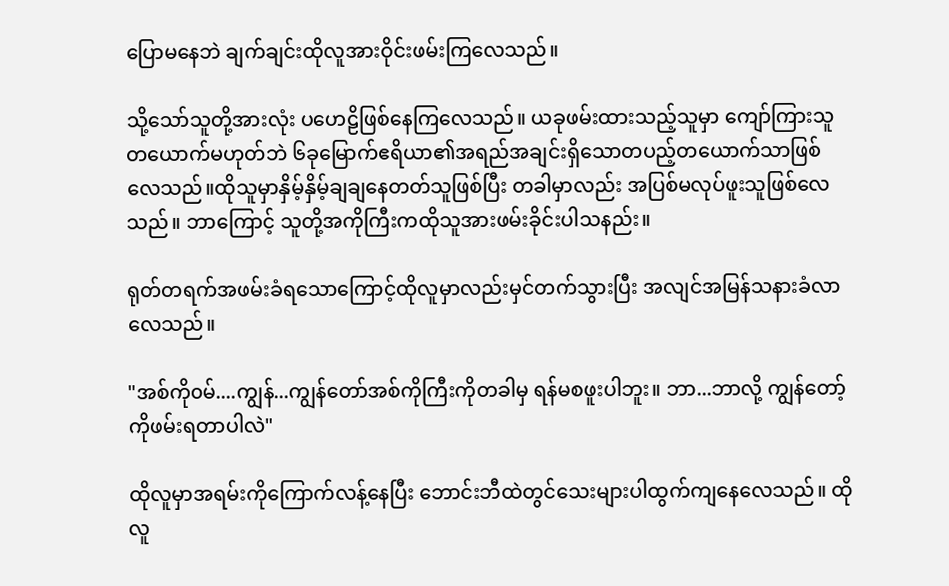ပြောမနေဘဲ ချက်ချင်းထိုလူအားဝိုင်းဖမ်းကြလေသည်။

သို့သော်သူတို့အားလုံး ပဟေဠိဖြစ်နေကြလေသည်။ ယခုဖမ်းထားသည့်သူမှာ ကျော်ကြားသူတယောက်မဟုတ်ဘဲ ၆ခုမြောက်ဧရိယာ၏အရည်အချင်းရှိသောတပည့်တယောက်သာဖြစ်လေသည်။ထိုသူမှာနှိမ့်နှိမ့်ချချနေတတ်သူဖြစ်ပြီး တခါမှာလည်း အပြစ်မလုပ်ဖူးသူဖြစ်လေသည်။ ဘာကြောင့် သူတို့အကိုကြီးကထိုသူအားဖမ်းခိုင်းပါသနည်း။

ရုတ်တရက်အဖမ်းခံရသောကြောင့်ထိုလူမှာလည်းမှင်တက်သွားပြီး အလျင်အမြန်သနားခံလာလေသည်။

"အစ်ကို၀မ်....ကျွန်...ကျွန်တော်အစ်ကိုကြီးကိုတခါမှ ရန်မစဖူးပါဘူး။ ဘာ...ဘာလို့ ကျွန်တော့်ကိုဖမ်းရတာပါလဲ"

ထိုလူမှာအရမ်းကိုကြောက်လန့်နေပြီး ဘောင်းဘီထဲတွင်သေးများပါထွက်ကျနေလေသည်။ ထိုလူ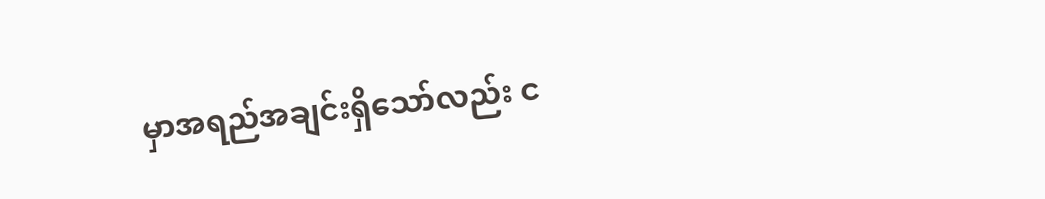မှာအရည်အချင်းရှိသော်လည်း င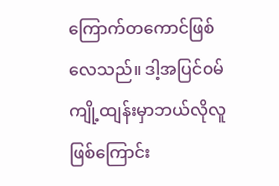ကြောက်‌တကောင်ဖြစ်လေသည်။ ဒါ့အပြင်၀မ်ကျို့ထျန်းမှာဘယ်လိုလူဖြစ်ကြောင်း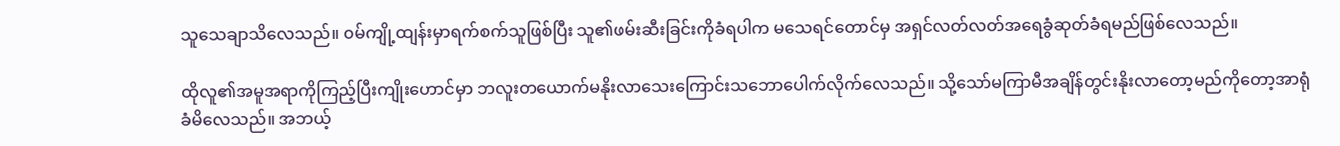သူသေချာသိလေသည်။ ၀မ်ကျို့ထျန်းမှာရက်စက်သူဖြစ်ပြီး သူ၏ဖမ်းဆီးခြင်းကိုခံရပါက မသေရင်တောင်မှ အရှင်လတ်လတ်အရေခွံဆုတ်ခံရမည်ဖြစ်လေသည်။

ထိုလူ၏အမူအရာကိုကြည့်ပြီးကျိုးဟောင်မှာ ဘလူးတယောက်မနိုးလာသေးကြောင်းသဘောပေါက်လိုက်လေသည်။ သို့သော်မကြာမီအချိန်တွင်းနိုးလာတော့မည်ကိုတော့အာရုံခံမိလေသည်။ အဘယ့်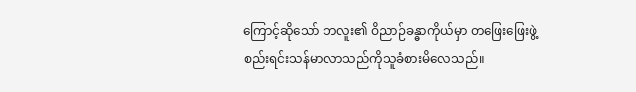ကြောင့်ဆိုသော် ဘလူး၏ ဝိညာဉ်ခန္ဓာကိုယ်မှာ တဖြေးဖြေးဖွဲ့စည်းရင်းသန်မာလာသည်ကိုသူခံစားမိလေသည်။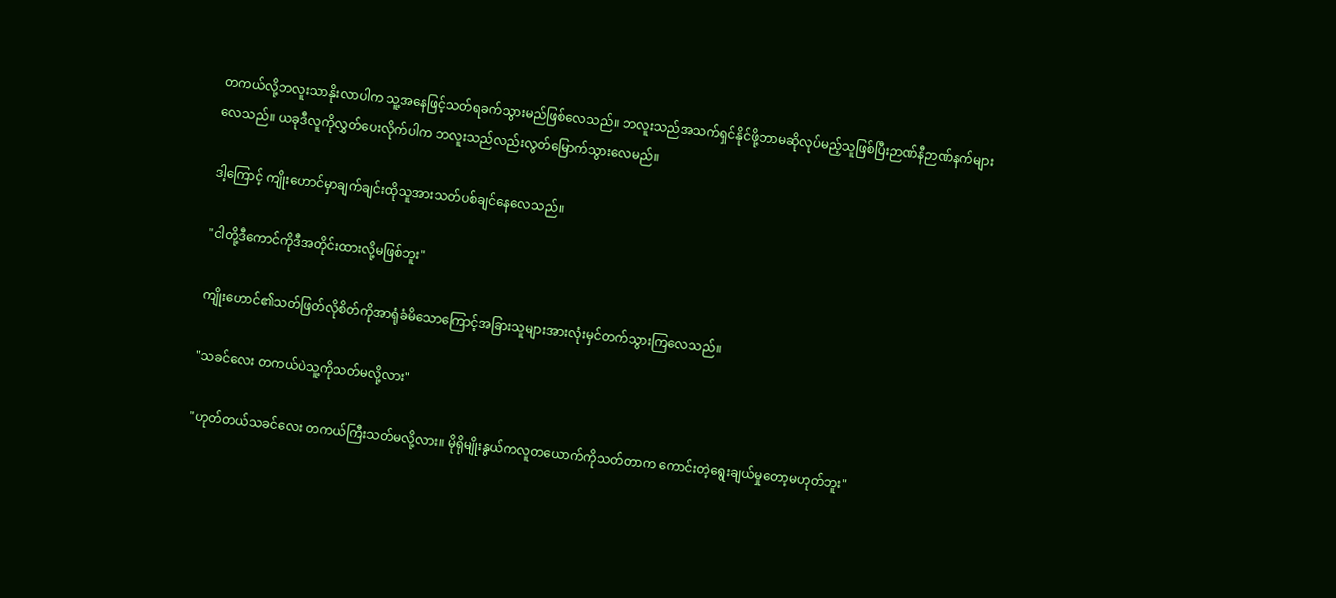တကယ်လို့ဘလူးသာနိုးလာပါက သူ့အနေဖြင့်သတ်ရခက်သွားမည်ဖြစ်လေသည်။ ဘလူးသည်အသက်ရှင်နိုင်ဖို့ဘာမဆိုလုပ်မည့်သူဖြစ်ပြီးဉာဏ်နီဉာဏ်နက်များလေသည်။ ယခုဒီလူကိုလွှတ်ပေးလိုက်ပါက ဘလူးသည်လည်းလွတ်မြောက်သွားလေမည်။

ဒါ့‌ကြောင့် ကျိုးဟောင်မှာချက်ချင်းထိုသူအားသတ်ပစ်ချင်နေလေသည်။

"ငါတို့ဒီကောင်ကိုဒီအတိုင်းထားလို့မဖြစ်ဘူး"

ကျိုးဟောင်၏သတ်ဖြတ်လိုစိတ်ကိုအာရုံခံမိသောကြောင့်အခြားသူများအားလုံးမှင်တက်သွားကြလေသည်။

"သခင်လေး တကယ်ပဲသူ့ကိုသတ်မလို့လား"

"ဟုတ်တယ်သခင်လေး တကယ်ကြီးသတ်မလို့လား။ မိုရိုမျိုးနွယ်ကလူတယောက်ကိုသတ်တာက ကောင်းတဲ့ရွေးချယ်မှုတော့မဟုတ်ဘူး"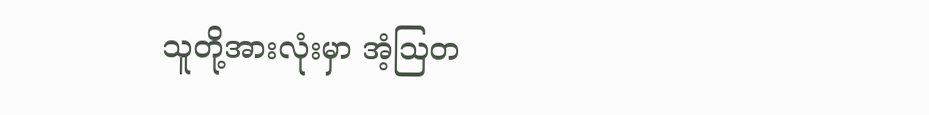သူတို့အားလုံးမှာ အံ့ဩတ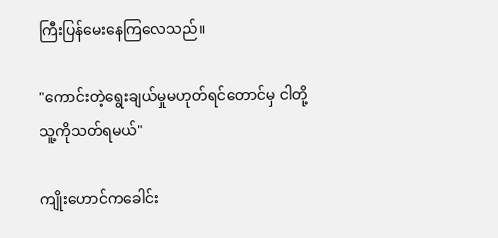ကြီးပြန်မေးနေကြလေသည်။

"ကောင်းတဲ့ရွေးချယ်မှုမဟုတ်ရင်တောင်မှ ငါတို့သူ့ကိုသတ်ရမယ်"

ကျိုးဟောင်ကခေါင်း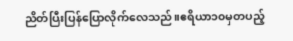ညိတ်ပြီးပြန်ပြောလိုက်လေသည်။ဧရိယာ၁၀မှတပည့်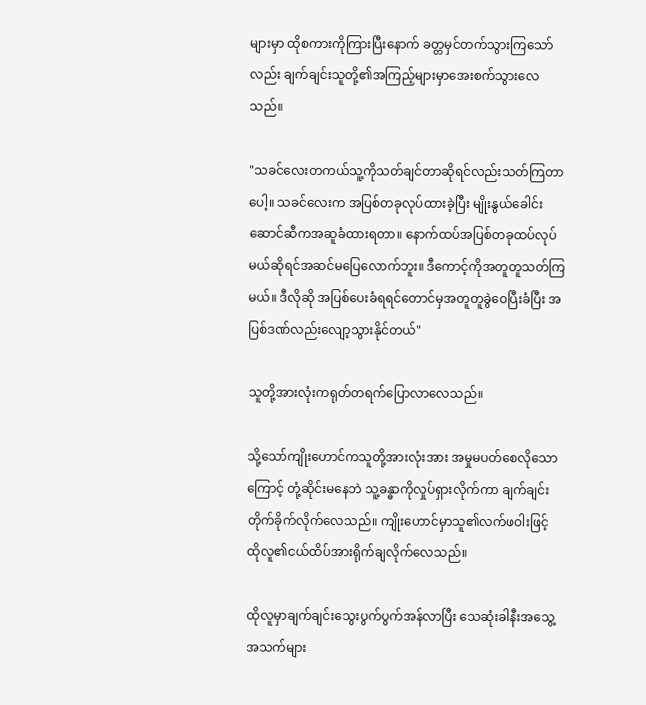များမှာ ထိုစကားကိုကြားပြီးနောက် ခတ္တမှင်တက်သွားကြသော်လည်း ချက်ချင်းသူတို့၏အကြည့်များမှာအေးစက်သွားလေသည်။

"သခင်လေးတကယ်သူ့ကိုသတ်ချင်တာဆိုရင်လည်းသတ်ကြတာပေါ့။ သခင်လေးက အပြစ်တခုလုပ်ထားခဲ့ပြီး မျိုးနွယ်ခေါင်းဆောင်ဆီကအဆူခံထားရတာ။ နောက်ထပ်အပြစ်တခုထပ်လုပ်မယ်ဆိုရင်အဆင်မပြေလောက်ဘူး။ ဒီကောင့်ကိုအတူတူသတ်ကြမယ်။ ဒီလိုဆို အပြစ်ပေးခံရရင်တောင်မှအတူတူခွဲဝေပြီးခံပြီး အပြစ်ဒဏ်လည်းလျော့သွားနိုင်တယ်"

သူတို့အားလုံးကရုတ်တရက်ပြောလာလေသည်။

သို့သော်ကျိုးဟောင်ကသူတို့အားလုံးအား အမှုမပတ်စေလိုသောကြောင့် တုံ့ဆိုင်းမနေဘဲ သူ့ခန္ဓာကိုလှုပ်ရှားလိုက်ကာ ချက်ချင်းတိုက်ခိုက်လိုက်လေသည်။ ကျိုးဟောင်မှာသူ၏လက်ဖဝါးဖြင့် ထိုလူ၏ငယ်ထိပ်အားရိုက်ချလိုက်လေသည်။

ထိုလူမှာချက်ချင်းသွေးပွက်ပွက်အန်လာပြီး သေဆုံးခါနီးအသွေ့အသက်များ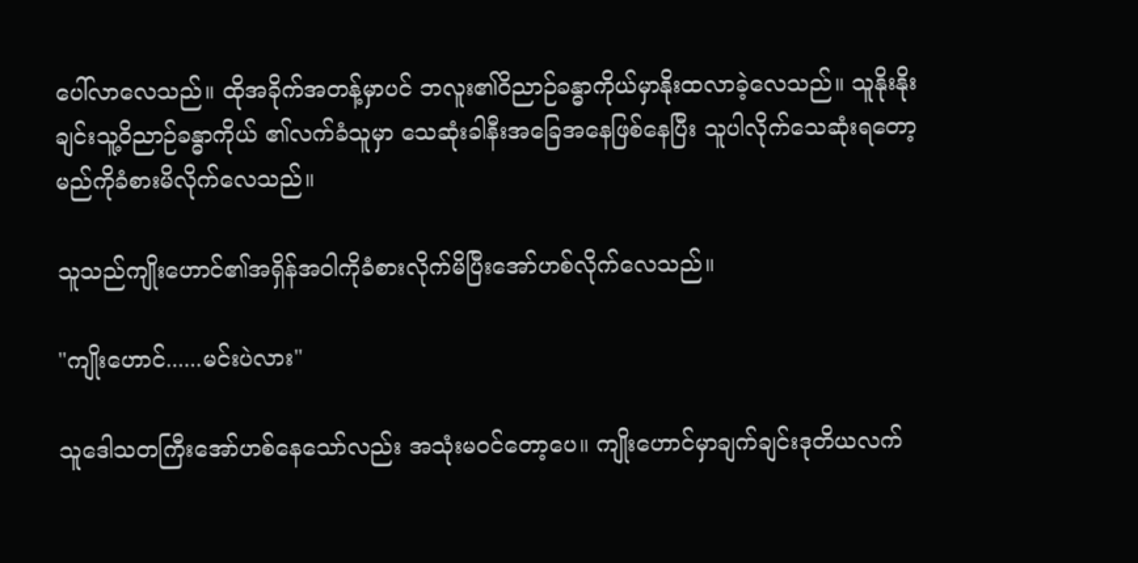ပေါ်လာလေသည်။ ထိုအခိုက်အတန့်မှာပင် ဘလူး၏ဝိညာဉ်ခန္ဓာကိုယ်မှာနိုးထလာခဲ့လေသည်။ သူနိုးနိုးချင်းသူ့ဝိညာဉ်ခန္ဓာကိုယ် ၏လက်ခံသူမှာ သေဆုံးခါနီးအခြေအနေဖြစ်နေပြီး သူပါလိုက်သေဆုံးရတော့မည်ကိုခံစားမိလိုက်လေသည်။

သူသည်ကျိုးဟောင်၏အရှိန်အဝါကိုခံစားလိုက်မိပြီးအော်ဟစ်လိုက်လေသည်။

"ကျိုးဟောင်......မင်းပဲလား"

သူဒေါသတကြီးအော်ဟစ်နေသော်လည်း အသုံးမ၀င်တော့ပေ။ ကျိုးဟောင်မှာချက်ချင်းဒုတိယလက်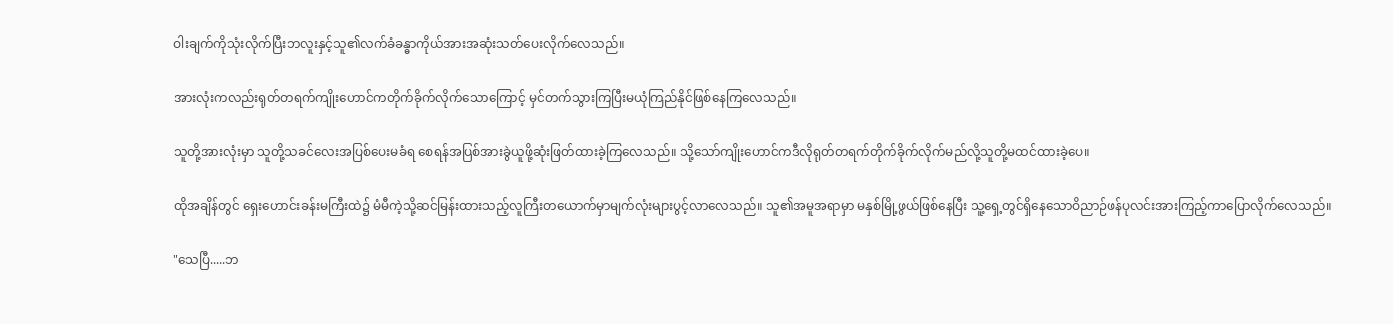ဝါးချက်ကိုသုံးလိုက်ပြီးဘလူးနှင့်သူ၏လက်ခံခန္ဓာကိုယ်အားအဆုံးသတ်ပေးလိုက်လေသည်။

အားလုံးကလည်းရုတ်တရက်ကျိုးဟောင်ကတိုက်ခိုက်လိုက်သောကြောင့် မှင်တက်သွားကြပြီးမယုံကြည်နိုင်ဖြစ်နေကြလေသည်။

သူတို့အားလုံးမှာ သူတို့သခင်လေးအပြစ်ပေးမခံရ‌ စေရန်အပြစ်အားခွဲ‌ယူဖို့ဆုံးဖြတ်ထားခဲ့ကြလေသည်။ သို့သော်ကျိုးဟောင်ကဒီလိုရုတ်တရက်တိုက်ခိုက်လိုက်မည်လို့သူတို့မထင်ထားခဲ့ပေ။

ထိုအချိန်တွင် ရှေးဟောင်းခန်းမကြီးထဲ၌ မံမီကဲ့သို့ဆင်မြန်းထားသည့်လူကြီးတယောက်မှာမျက်လုံးများပွင့်လာလေသည်။ သူ၏အမူအရာမှာ မနှစ်မြို့ဖွယ်ဖြစ်နေပြီး သူ့ရှေ့တွင်ရှိနေသောဝိညာဉ်ဖန်ပုလင်းအားကြည့်ကာပြောလိုက်လေသည်။

"သေပြီ.....ဘ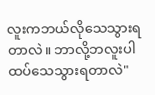လူးကဘယ်လိုသေသွားရတာလဲ။ ဘာလို့ဘလူးပါထပ်သေသွားရတာလဲ"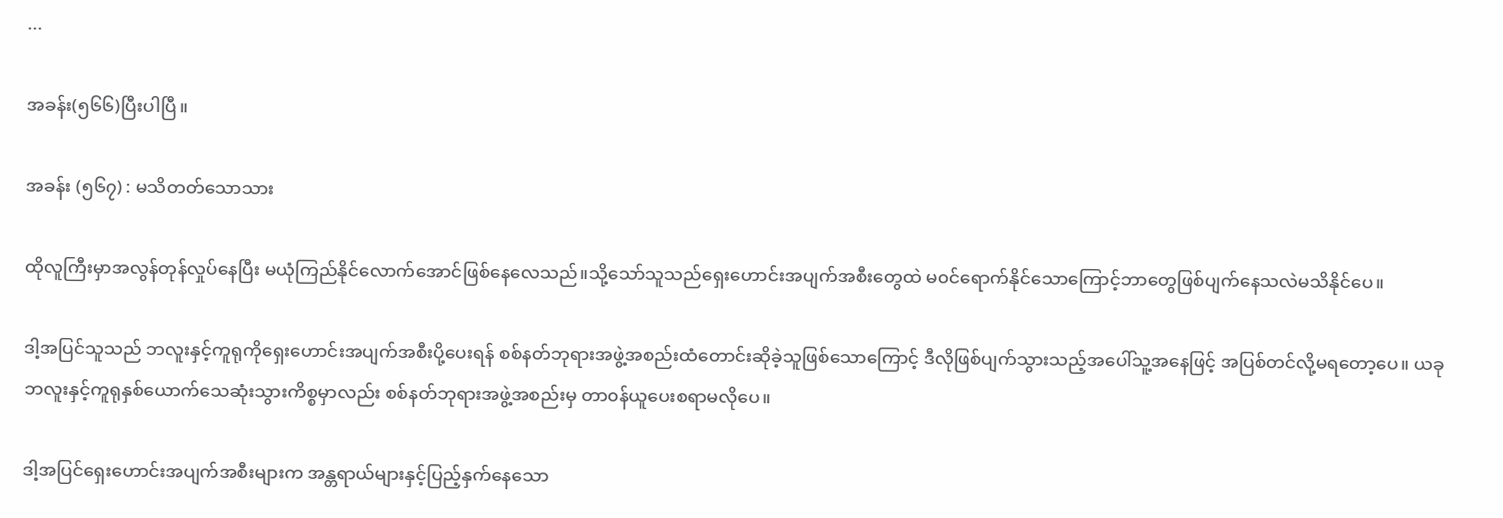...

အခန်း(၅၆၆)ပြီးပါပြီ။

အခန်း (၅၆၇) : မသိတတ်သောသား

ထိုလူကြီးမှာအလွန်တုန်လှုပ်နေပြီး မယုံကြည်နိုင်လောက်အောင်ဖြစ်နေလေသည်။သို့သော်သူသည်ရှေးဟောင်းအပျက်အစီးတွေထဲ မ၀င်ရောက်နိုင်သောကြောင့်ဘာတွေဖြစ်ပျက်နေသလဲမသိနိုင်ပေ။

ဒါ့အပြင်သူသည် ဘလူးနှင့်ကူရုကိုရှေးဟောင်းအပျက်အစီးပို့ပေးရန် စစ်နတ်ဘုရားအဖွဲ့အစည်းထံတောင်းဆိုခဲ့သူဖြစ်သောကြောင့် ဒီလိုဖြစ်ပျက်သွားသည့်အပေါ်သူ့အနေဖြင့် အပြစ်တင်လို့မရတော့ပေ။ ယခုဘလူးနှင့်ကူရုနှစ်ယောက်သေဆုံးသွားကိစ္စမှာလည်း စစ်နတ်ဘုရားအဖွဲ့အစည်းမှ တာ၀န်ယူပေးစရာမလိုပေ။

ဒါ့အပြင်ရှေးဟောင်းအပျက်အစီးများက အန္တရာယ်များနှင့်ပြည့်နှက်နေသော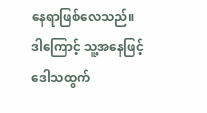နေရာဖြစ်လေသည်။ ဒါ‌ကြောင့် သူ့အနေဖြင့်ဒေါသထွက်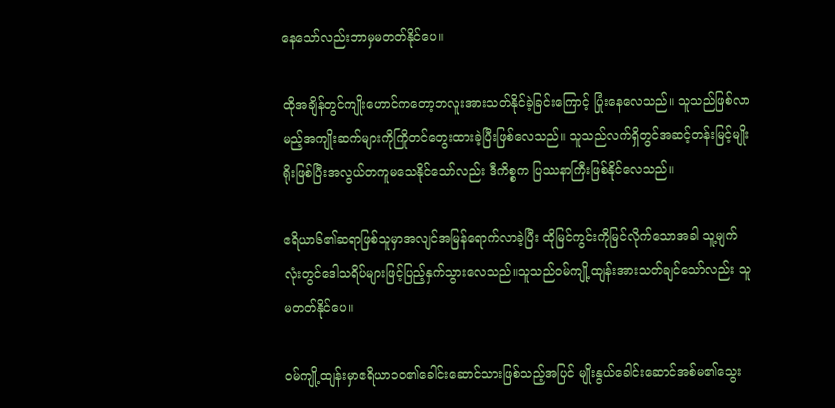နေသော်လည်းဘာမှမတတ်နိုင်ပေ။

ထိုအချိန်တွင်ကျိုးဟောင်ကတော့ဘလူးအားသတ်နိုင်ခဲ့ခြင်းကြောင့် ပြုံးနေလေသည်။ သူသည်ဖြစ်လာမည့်အကျိုးဆက်များကိုကြိုတင်တွေးထားခဲ့ပြီးဖြစ်လေသည်။ သူသည်လက်ရှိတွင်အဆင့်တန်းမြင့်မျိုးရိုးဖြစ်ပြီးအလွယ်တကူမသေနိုင်သော်လည်း ဒီကိစ္စက ပြဿနာကြီးဖြစ်နိုင်လေသည်။

ဧရိယာ၆၏ဆရာဖြစ်သူမှာအလျင်အမြန်ရောက်လာခဲ့ပြီး ထိုမြင်ကွင်းကိုမြင်လိုက်သောအခါ သူ့မျက်လုံးတွင်ဒေါသရိပ်များဖြင့်ပြည့်နှက်သွားလေသည်။သူသည်၀မ်ကျို့ထျန်းအားသတ်ချင်သော်လည်း သူ မတတ်နိုင်ပေ။

၀မ်ကျို့ထျန်းမှာဧရိယာ၁၀၏ခေါင်းဆောင်သားဖြစ်သည့်အပြင် မျိုးနွယ်ခေါင်းဆောင်အစ်မ၏သွေး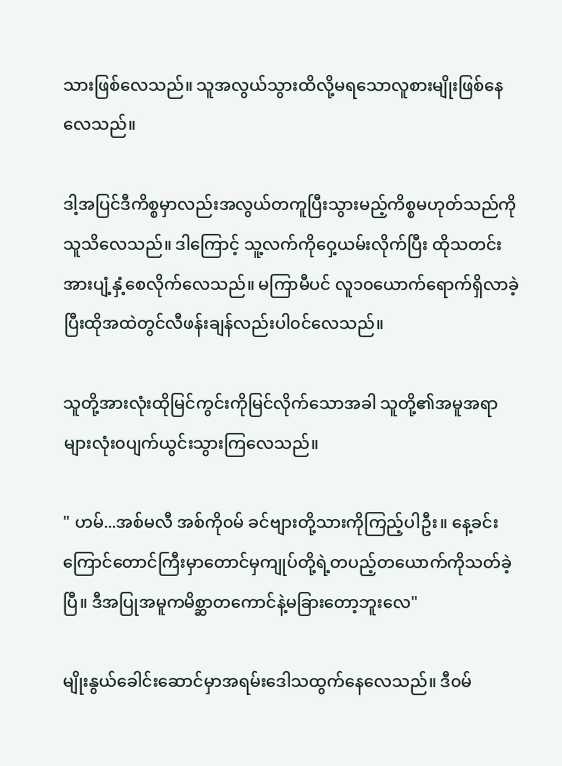သားဖြစ်လေသည်။ သူအလွယ်သွားထိလို့မရသောလူစားမျိုးဖြစ်နေလေသည်။

ဒါ့အပြင်ဒီကိစ္စမှာလည်းအလွယ်တကူပြီးသွားမည့်ကိစ္စမဟုတ်သည်ကိုသူသိလေသည်။ ဒါကြောင့် သူ့လက်ကိုဝှေ့ယမ်းလိုက်ပြီး ထိုသတင်းအားပျံ့နှံ့စေလိုက်လေသည်။ မကြာမီပင် လူ၁၀ယောက်ရောက်ရှိလာခဲ့ပြီးထိုအထဲတွင်လီဖန်းချန်လည်းပါ၀င်လေသည်။

သူတို့အားလုံးထိုမြင်ကွင်းကိုမြင်လိုက်သောအခါ သူတို့၏အမူအရာများလုံး၀ပျက်ယွင်းသွားကြလေသည်။

" ဟမ်...အစ်မလီ အစ်ကို၀မ် ခင်ဗျားတို့သားကိုကြည့်ပါဦး။ နေ့ခင်းကြောင်တောင်ကြီးမှာတောင်မှကျုပ်တို့ရဲ့တပည့်တယောက်ကိုသတ်ခဲ့ပြီ။ ဒီအပြုအမူကမိစ္ဆာတကောင်နဲ့မခြားတော့ဘူးလေ"

မျိုးနွယ်ခေါင်းဆောင်မှာအရမ်းဒေါသထွက်နေလေသည်။ ဒီ၀မ်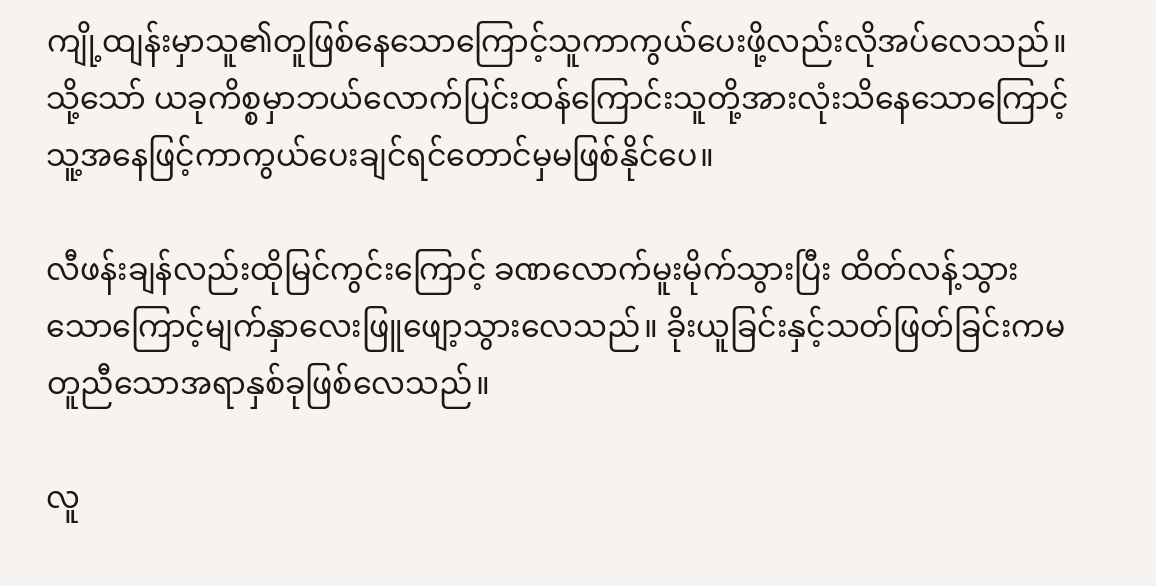ကျို့ထျန်းမှာသူ၏တူဖြစ်နေသောကြောင့်သူကာကွယ်ပေးဖို့လည်းလိုအပ်လေသည်။သို့သော် ယခုကိစ္စမှာဘယ်လောက်ပြင်းထန်ကြောင်းသူတို့အားလုံးသိနေသောကြောင့် သူ့အနေဖြင့်ကာကွယ်ပေးချင်ရင်တောင်မှမဖြစ်နိုင်ပေ။

လီဖန်းချန်လည်းထိုမြင်ကွင်းကြောင့် ခဏလောက်မူးမိုက်သွားပြီး ထိတ်လန့်သွားသောကြောင့်မျက်နှာလေးဖြူဖျော့သွားလေသည်။ ခိုးယူခြင်းနှင့်သတ်ဖြတ်ခြင်းကမတူညီသောအရာနှစ်ခုဖြစ်လေသည်။

လူ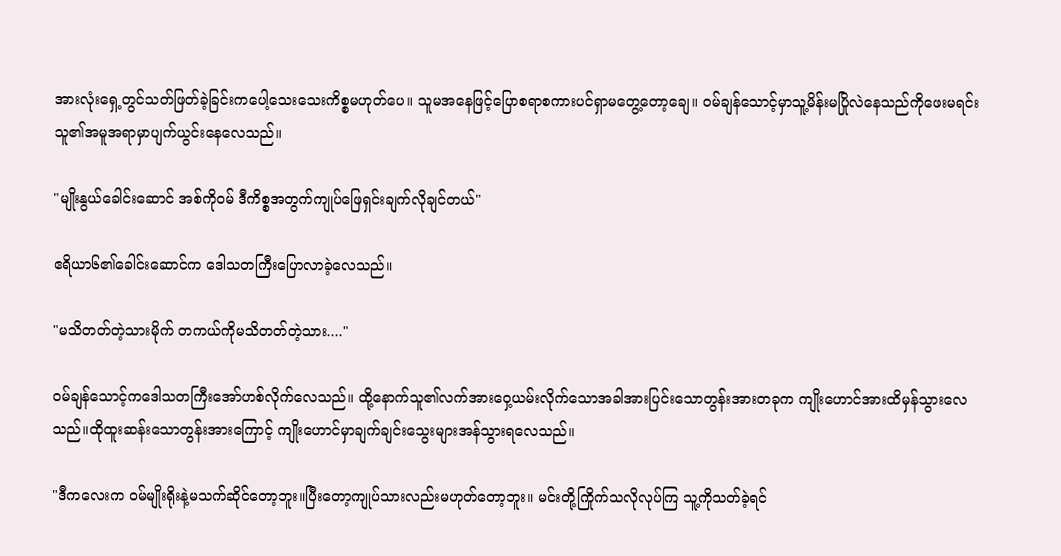အားလုံးရှေ့တွင်သတ်ဖြတ်ခဲ့ခြင်းကပေါ့သေးသေးကိစ္စမဟုတ်ပေ။ သူမအနေဖြင့်ပြောစရာစကားပင်ရှာမတွေ့တော့ချေ။ ၀မ်ချန်သောင့်မှာသူ့မိန်းမပြိုလဲနေသည်ကိုဖေးမရင်း သူ၏အမူအရာမှာပျက်ယွင်းနေလေသည်။

"မျိုးနွယ်ခေါင်းဆောင် အစ်ကို၀မ် ဒီကိစ္စအတွက်ကျုပ်ဖြေရှင်းချက်လိုချင်တယ်"

ဧရိယာ၆၏ခေါင်းဆောင်က‌ ဒေါသတကြီးပြောလာခဲ့လေသည်။

"မသိတတ်တဲ့သားမိုက် တကယ်ကိုမသိတတ်တဲ့သား...."

၀မ်ချန်သောင့်ကဒေါသတကြီးအော်ဟစ်လိုက်လေသည်။ ထို့နောက်သူ၏လက်အားဝှေ့ယမ်းလိုက်သောအခါအားပြင်းသောတွန်းအားတခုက ကျိုးဟောင်အားထိမှန်သွားလေသည်။ထိုထူးဆန်းသောတွန်းအားကြောင့် ကျိုးဟောင်မှာချက်ချင်းသွေးများအန်သွားရလေသည်။

"ဒီကလေးက ၀မ်မျိုးရိုးနဲ့မသက်ဆိုင်တော့ဘူး။ပြီးတော့ကျုပ်သားလည်းမဟုတ်တော့ဘူး။ မင်းတို့ကြိုက်သလိုလုပ်ကြ သူ့ကိုသတ်ခဲ့ရင်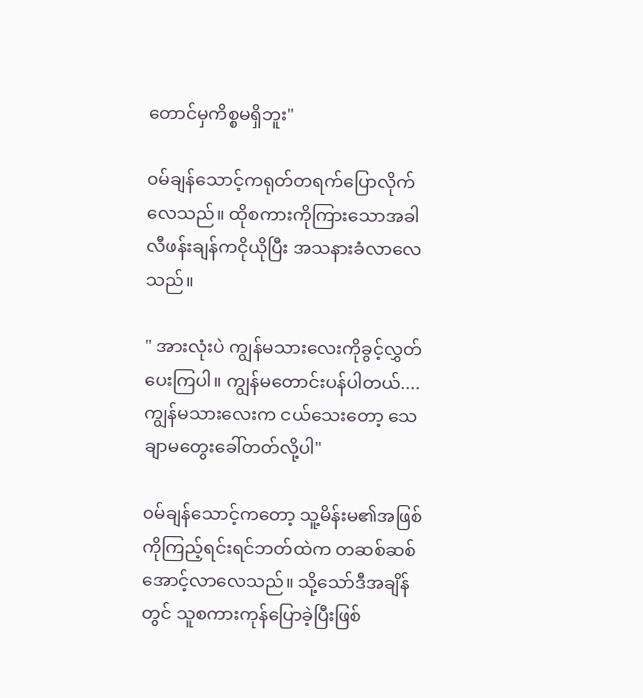တောင်မှကိစ္စမရှိဘူး"

၀မ်ချန်သောင့်ကရုတ်တရက်ပြောလိုက်လေသည်။ ထိုစကားကိုကြားသောအခါလီဖန်းချန်ကငိုယိုပြီး အသနားခံလာလေသည်။

" အားလုံးပဲ ကျွန်မသားလေးကိုခွင့်လွှတ်ပေးကြပါ။ ကျွန်မတောင်းပန်ပါတယ်.... ကျွန်မသားလေးက ငယ်သေးတော့ သေချာမတွေးခေါ်တတ်လို့ပါ"

၀မ်ချန်သောင့်ကတော့ သူ့မိန်းမ၏အဖြစ်ကိုကြည့်ရင်းရင်ဘတ်ထဲက တဆစ်ဆစ်အောင့်လာလေသည်။ သို့သော်ဒီအချိန်တွင် သူစကားကုန်ပြောခဲ့ပြီးဖြစ်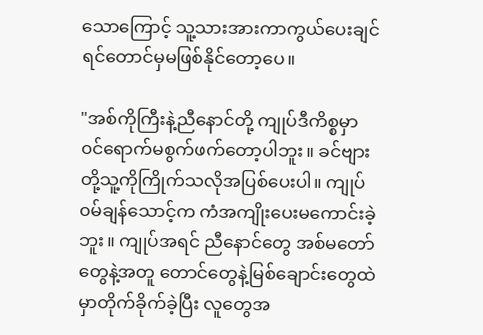သောကြောင့် သူ့သားအားကာကွယ်ပေးချင်ရင်တောင်မှမဖြစ်နိုင်တော့ပေ။

"အစ်ကိုကြီးနဲ့ညီနောင်တို့ ကျုပ်ဒီကိစ္စမှာ၀င်ရောက်မစွက်ဖက်တော့ပါဘူး။ ခင်ဗျားတို့သူ့ကိုကြိုက်သလိုအပြစ်ပေးပါ။ ကျုပ် ၀မ်ချန်သောင့်က ကံအကျိုးပေးမကောင်းခဲ့ဘူး။ ကျုပ်အရင် ညီနောင်တွေ အစ်မတော်တွေနဲ့အတူ တောင်တွေနဲ့မြစ်ချောင်းတွေထဲမှာတိုက်ခိုက်ခဲ့ပြီး လူတွေအ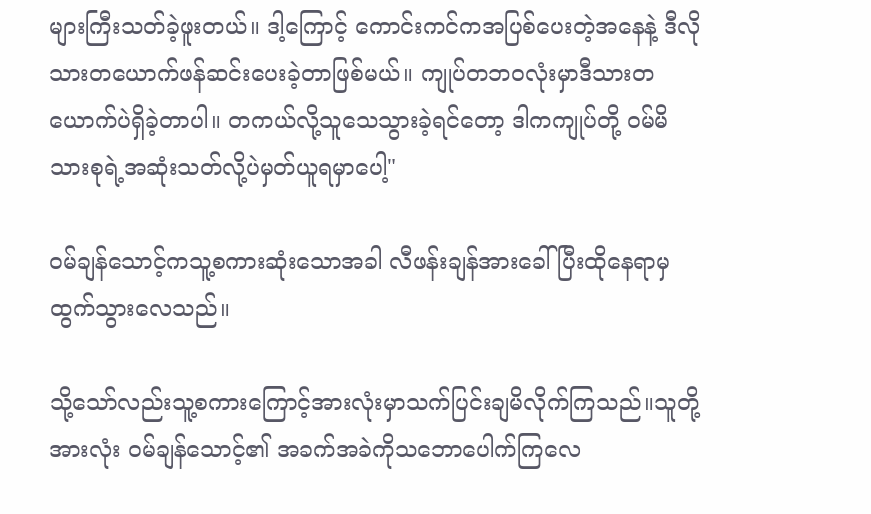များကြီးသတ်ခဲ့ဖူးတယ်။ ဒါ့ကြောင့် ကောင်းကင်ကအပြစ်ပေးတဲ့အနေနဲ့ ဒီလိုသားတယောက်ဖန်ဆင်းပေးခဲ့တာဖြစ်မယ်။ ကျုပ်တဘ၀လုံးမှာဒီသားတယောက်ပဲရှိခဲ့တာပါ။ တကယ်လို့သူသေသွားခဲ့ရင်တော့ ဒါကကျုပ်တို့ ၀မ်မိသားစုရဲ့အဆုံးသတ်လို့ပဲမှတ်ယူရမှာပေါ့"

၀မ်ချန်သောင့်ကသူ့စကားဆုံးသောအခါ လီဖန်းချန်အားခေါ်ပြီးထိုနေရာမှထွက်သွားလေသည်။

သို့သော်လည်းသူ့စကားကြောင့်အားလုံးမှာသက်ပြင်းချမိလိုက်ကြသည်။သူတို့အားလုံး ၀မ်ချန်သောင့်၏ အခက်အခဲကိုသဘောပေါက်ကြလေ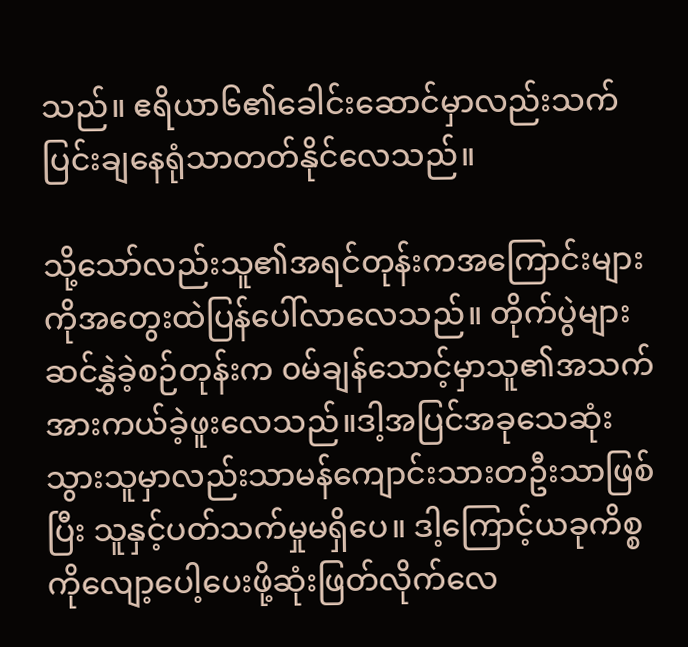သည်။ ဧရိယာ၆၏ခေါင်းဆောင်မှာလည်းသက်ပြင်းချနေရုံသာတတ်နိုင်လေသည်။

သို့သော်လည်းသူ၏အရင်တုန်းကအကြောင်းများကိုအတွေးထဲပြန်ပေါ်လာလေသည်။ တိုက်ပွဲများဆင်နွှဲခဲ့စဉ်တုန်းက ၀မ်ချန်သောင့်မှာသူ၏အသက်အားကယ်ခဲ့ဖူးလေသည်။ဒါ့အပြင်အခုသေဆုံးသွားသူမှာလည်းသာမန်ကျောင်းသားတဦးသာဖြစ်ပြီး သူနှင့်ပတ်သက်မှုမရှိပေ။ ဒါ့ကြောင့်ယခုကိစ္စကိုလျော့ပေါ့ပေးဖို့ဆုံးဖြတ်လိုက်လေ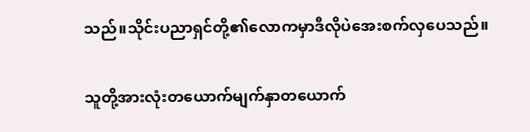သည်။သိုင်းပညာရှင်တို့၏လောကမှာဒီလိုပဲအေးစက်လှပေသည်။

သူတို့အားလုံးတယောက်မျက်နှာတယောက်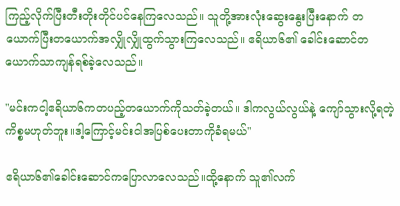ကြည့်လိုက်ပြီးတီးတိုးတိုင်ပင်နေကြလေသည်။ သူတို့အားလုံးဆွေးနွေးပြီးနောက် တယောက်ပြီးတယောက်အလျှိုလျှိုထွက်သွားကြလေသည်။ ဧရိယာ၆၏ ခေါင်းဆောင်တယောက်သာကျန်ရစ်ခဲ့လေသည်။

"မင်းကငါ့ဧရိယာ၆ကတ‌ပည့်တယောက်ကိုသတ်ခဲ့တယ်။ ဒါကလွယ်လွယ်နဲ့ ကျော်သွားလို့ရတဲ့ကိစ္စမဟုတ်ဘူး။ဒါ့ကြောင့်မင်းငါအပြစ်ပေးတာကိုခံရမယ်"

ဧရိယာ၆၏ခေါင်းဆောင်ကပြောလာလေသည်။ထို့နောက် သူ၏လက်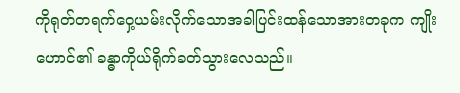ကိုရုတ်တရက်ဝှေ့ယမ်းလိုက်သောအခါပြင်းထန်သောအားတခုက ကျိုးဟောင်၏ ခန္ဓာကိုယ်ရိုက်ခတ်သွားလေသည်။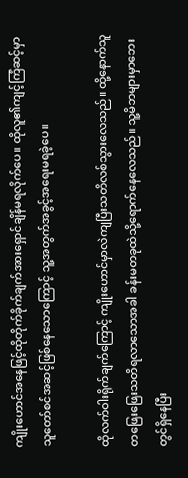ကျိုးဟောင်အနေဖြင့်ထိုတိုက်ခိုက်ချက်အားရှောင်ချိန်မရလိုက်ပေ။ ထိုလူ၏ကျင့်ကြံဆင့်မှာသူတော်စင်အဆင့်ဖြစ်‌နေသောကြောင့် သူ့အတွက်အခွင့်အရေးမရခဲ့ပေ။

ထိုလက်ဝါးရိုက်ချက်ကြောင့် ကျိုးဟောင်မှာလဲကျပြီးသတိလစ်သွားလေသည်။ ထို့နောက်သူတဖြေးဖြေးသတိရလာသောအခါ ခန်းမတခုထဲသို့ရောက်နေလေသည်။ သူ့မိဘများမှာဘေးတွင်ရှိနေပြီး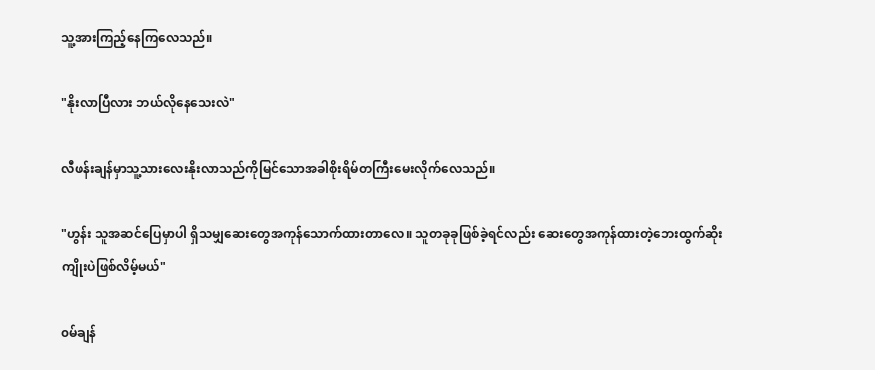သူ့အားကြည့်နေကြလေသည်။

"နိုးလာပြီလား ဘယ်လိုနေသေးလဲ"

လီဖန်းချန်မှာသူ့သားလေးနိုးလာသည်ကိုမြင်သောအခါစိုးရိမ်တကြီးမေးလိုက်လေသည်။

"ဟွန်း သူအဆင်ပြေမှာပါ ရှိသမျှဆေးတွေအကုန်သောက်ထားတာလေ။ သူတခုခုဖြစ်ခဲ့ရင်လည်း ဆေးတွေအကုန်ထားတဲ့ဘေးထွက်ဆိုးကျိုးပဲဖြစ်လိမ့်မယ်"

၀မ်ချန်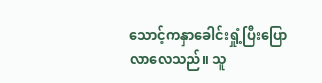သောင့်ကနှာခေါင်းရှုံ့ပြီးပြောလာလေသည်။ သူ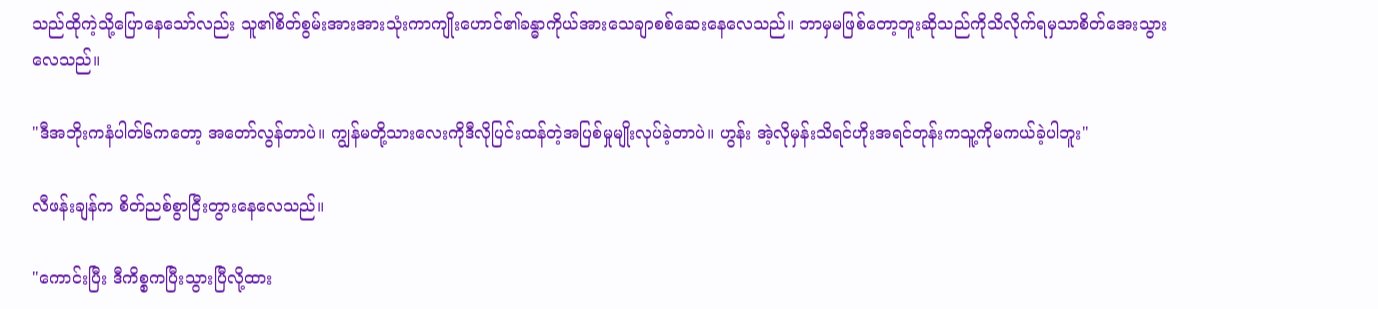သည်ထိုကဲ့သို့ပြောနေသော်လည်း သူ၏စိတ်စွမ်းအားအားသုံးကာကျိုးဟောင်၏ခန္ဓာကိုယ်အားသေချာစစ်ဆေးနေလေသည်။ ဘာမှမဖြစ်တော့ဘူးဆိုသည်ကိုသိလိုက်ရမှသာစိတ်အေးသွားလေသည်။

"ဒီအဘိုးကနံပါတ်၆ကတော့ အတော်လွန်တာပဲ။ ကျွန်မတို့သားလေးကိုဒီလိုပြင်းထန်တဲ့အပြစ်မှုမျိုးလုပ်ခဲ့တာပဲ။ ဟွန်း အဲ့လိုမှန်းသိရင်ဟိုးအရင်တုန်းကသူ့ကိုမကယ်ခဲ့ပါဘူး"

လီဖန်းချန်က စိတ်ညစ်စွာငြီးတွားနေလေသည်။

"ကောင်းပြီး ဒီကိစ္စကပြီးသွားပြီလို့ထား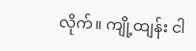လိုက်။ ကျို့ထျန်း ငါ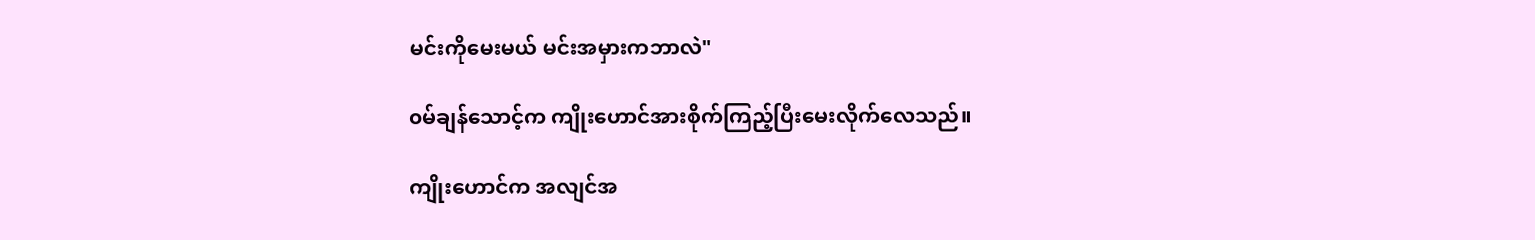မင်းကိုမေးမယ် မင်းအမှားကဘာလဲ"

၀မ်ချန်သောင့်က ကျိုးဟောင်အားစိုက်ကြည့်ပြီးမေးလိုက်လေသည်။

ကျိုးဟောင်က အလျင်အ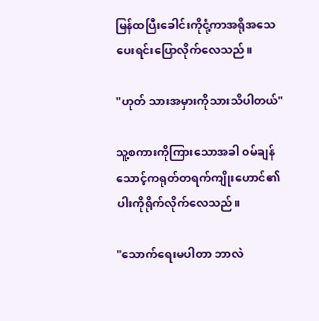မြန်ထပြီးခေါင်းကိုငုံ့ကာအရိုအသေပေးရင်းပြောလိုက်လေသည်။

"ဟုတ် သားအမှားကိုသားသိပါတယ်"

သူ့စကားကိုကြားသောအခါ ၀မ်ချန်သောင့်ကရုတ်တရက်ကျိုးဟောင်၏ပါးကိုရိုက်လိုက်လေသည်။

"သောက်ရေးမပါတာ ဘာလဲ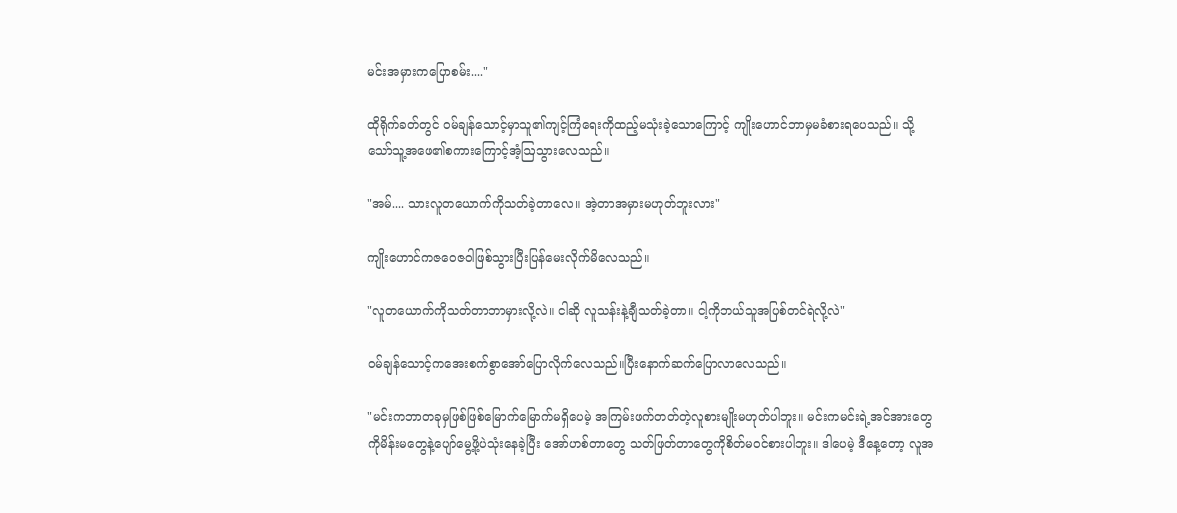မင်းအမှားကပြောစမ်း...."

ထိုရိုက်ခတ်တွင် ၀မ်ချန်သောင့်မှာသူ၏ကျင့်ကြံရေးကိုထည့်မသုံးခဲ့သောကြောင့် ကျိုးဟောင်ဘာမှမခံစားရပေသည်။ သို့သော်သူ့အဖေ၏စကားကြောင့်အံ့ဩသွားလေသည်။

"အမ်.... သားလူတယောက်ကိုသတ်ခဲ့တာလေ။ အဲ့တာအမှားမဟုတ်ဘူးလား"

ကျိုးဟောင်ကဇဝေဇဝါဖြစ်သွားပြီးပြန်မေးလိုက်မိလေသည်။

"လူတယောက်ကိုသတ်တာဘာမှားလို့လဲ။ ငါဆို လူသန်းနဲ့ချီသတ်ခဲ့တာ။ ငါ့ကိုဘယ်သူအပြစ်တင်ရဲလို့လဲ"

၀မ်ချန်သောင့်ကအေးစက်စွာအော်ပြောလိုက်လေသည်။ပြီးနောက်ဆက်ပြောလာလေသည်။

"မင်းကဘာတခုမှဖြစ်ဖြစ်မြောက်မြောက်မရှိပေမဲ့ အကြမ်းဖက်တတ်တဲ့လူစားမျိုးမဟုတ်ပါဘူး။ မင်းကမင်းရဲ့အင်အားတွေကိုမိန်းမတွေနဲ့ပျော်မွေ့ဖို့ပဲသုံးနေခဲ့ပြီး ‌အော်ဟစ်တာတွေ သတ်ဖြတ်တာတွေကိုစိတ်မ၀င်စားပါဘူး။ ဒါပေမဲ့ ဒီနေ့တော့ လူအ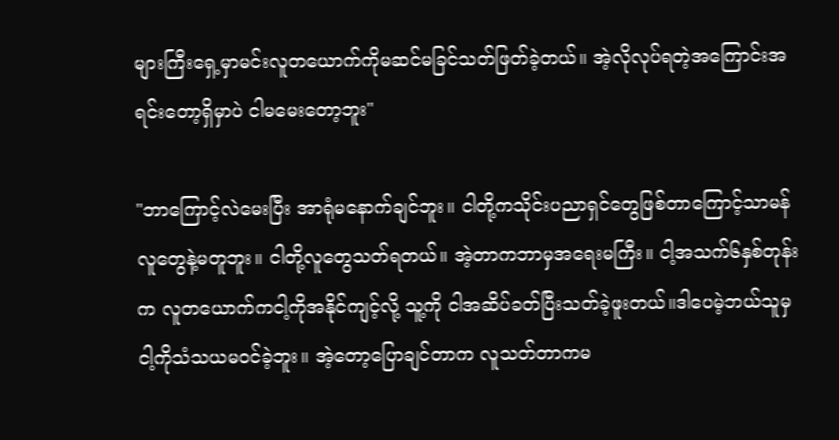များကြီးရှေ့မှာမင်းလူတယောက်ကိုမဆင်မခြင်သတ်ဖြတ်ခဲ့တယ်။ အဲ့လိုလုပ်ရတဲ့အကြောင်းအရင်းတော့ရှိမှာပဲ ငါမမေးတော့ဘူး"

"ဘာကြောင့်လဲမေးပြီး အာရုံမနောက်ချင်ဘူး။ ငါတို့ကသိုင်းပညာရှင်တွေဖြစ်တာကြောင့်သာမန်လူတွေနဲ့မတူဘူး။ ငါတို့လူတွေသတ်ရတယ်။ အဲ့တာကဘာမှအရေးမကြီး။ ငါ့အသက်၆နှစ်တုန်းက လူတယောက်ကငါ့ကိုအနိုင်ကျင့်လို့ သူ့ကို ငါအဆိပ်ခတ်ပြီးသတ်ခဲ့ဖူးတယ်။ဒါပေမဲ့ဘယ်သူမှငါ့ကိုသံသယမ၀င်ခဲ့ဘူး။ အဲ့တော့ပြောချင်တာက လူသတ်တာကမ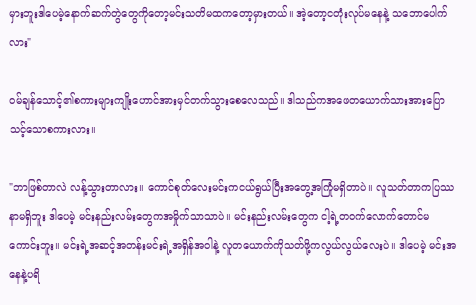မှားဘူးဒါပေမဲ့နောက်ဆက်တွဲတွေကိုတော့မင်းသတိမထကတော့မှားတယ်။ အဲ့တော့ငတုံးလုပ်မနေနဲ့ သဘောပေါက်လား"

၀မ်ချန်သောင့်၏စကားများကျိုးဟောင်အားမှင်တက်သွားစေလေသည်။ ဒါသည်ကအဖေတယောက်သားအားပြောသင့်သောစကားလား။

"ဘာဖြစ်တာလဲ လန့်သွားတာလား။ ကောင်စုတ်လေးမင်းကငယ်ရွယ်ပြီးအတွေ့အကြုံမရှိတာပဲ။ လူသတ်တာကပြဿနာမရှိဘူး ဒါပေမဲ့ မင်းနည်းလမ်းတွေကအမှိုက်သာသာပဲ။ မင်းနည်းလမ်းတွေက ငါ့ရဲ့တ၀က်လောက်တောင်မကောင်းဘူး။ မင်းရဲ့အဆင့်အတန်းမင်းရဲ့အရှိန်အဝါနဲ့ လူတယောက်ကိုသတ်ဖို့ကလွယ်လွယ်လေးပဲ။ ဒါပေမဲ့ မင်းအနေနဲ့ပရိ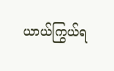ယာယ်ကြွယ်ရ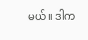မယ်။ ဒါက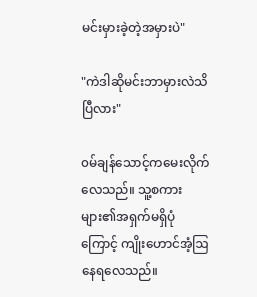မင်းမှားခဲ့တဲ့အမှားပဲ"

"ကဲဒါဆိုမင်းဘာမှားလဲသိပြီလား"

၀မ်ချန်သောင့်ကမေးလိုက်လေသည်။ သူ့စကားများ၏အရှက်မရှိပုံကြောင့် ကျိုးဟောင်အံ့ဩနေရလေသည်။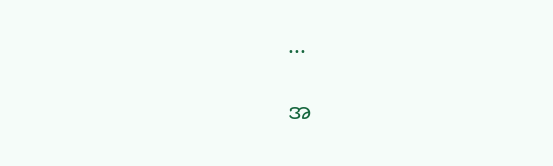...

အ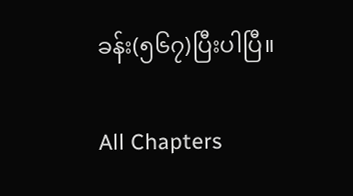ခန်း(၅၆၇)ပြီးပါပြီ။

All Chapters